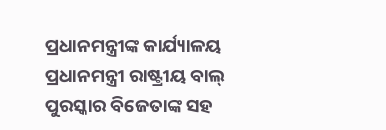ପ୍ରଧାନମନ୍ତ୍ରୀଙ୍କ କାର୍ଯ୍ୟାଳୟ
ପ୍ରଧାନମନ୍ତ୍ରୀ ରାଷ୍ଟ୍ରୀୟ ବାଲ୍ ପୁରସ୍କାର ବିଜେତାଙ୍କ ସହ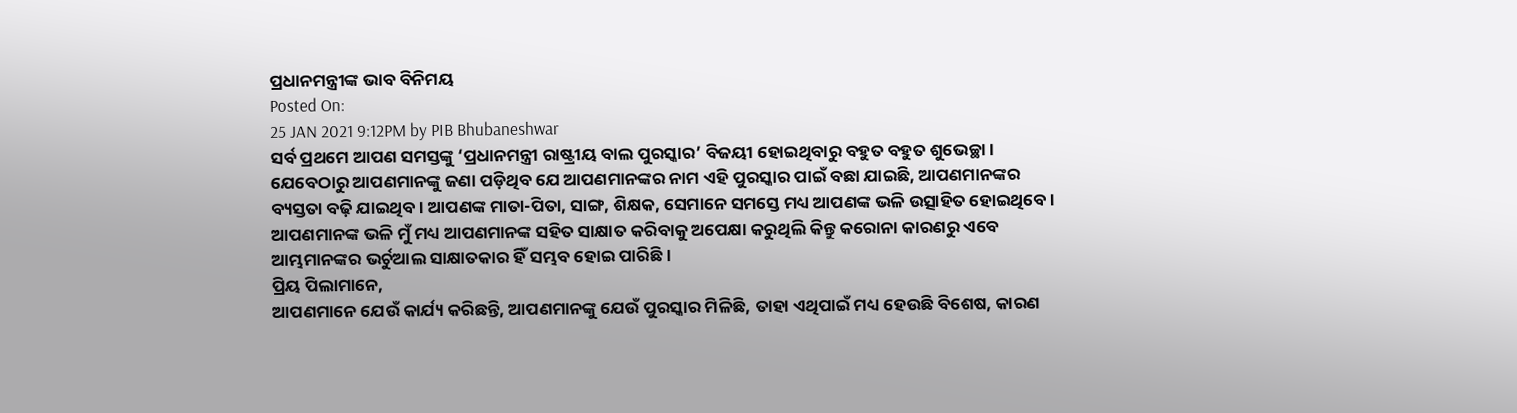ପ୍ରଧାନମନ୍ତ୍ରୀଙ୍କ ଭାବ ବିନିମୟ
Posted On:
25 JAN 2021 9:12PM by PIB Bhubaneshwar
ସର୍ବ ପ୍ରଥମେ ଆପଣ ସମସ୍ତଙ୍କୁ ‘ପ୍ରଧାନମନ୍ତ୍ରୀ ରାଷ୍ଟ୍ରୀୟ ବାଲ ପୁରସ୍କାର’ ବିଜୟୀ ହୋଇଥିବାରୁ ବହୁତ ବହୁତ ଶୁଭେଚ୍ଛା। ଯେବେଠାରୁ ଆପଣମାନଙ୍କୁ ଜଣା ପଡ଼ିଥିବ ଯେ ଆପଣମାନଙ୍କର ନାମ ଏହି ପୁରସ୍କାର ପାଇଁ ବଛା ଯାଇଛି, ଆପଣମାନଙ୍କର ବ୍ୟସ୍ତତା ବଢ଼ି ଯାଇଥିବ। ଆପଣଙ୍କ ମାତା-ପିତା, ସାଙ୍ଗ, ଶିକ୍ଷକ, ସେମାନେ ସମସ୍ତେ ମଧ୍ୟ ଆପଣଙ୍କ ଭଳି ଉତ୍ସାହିତ ହୋଇଥିବେ। ଆପଣମାନଙ୍କ ଭଳି ମୁଁ ମଧ୍ୟ ଆପଣମାନଙ୍କ ସହିତ ସାକ୍ଷାତ କରିବାକୁ ଅପେକ୍ଷା କରୁଥିଲି କିନ୍ତୁ କରୋନା କାରଣରୁ ଏବେ ଆମ୍ଭମାନଙ୍କର ଭର୍ଚୁଆଲ ସାକ୍ଷାତକାର ହିଁ ସମ୍ଭବ ହୋଇ ପାରିଛି।
ପ୍ରିୟ ପିଲାମାନେ,
ଆପଣମାନେ ଯେଉଁ କାର୍ଯ୍ୟ କରିଛନ୍ତି, ଆପଣମାନଙ୍କୁ ଯେଉଁ ପୁରସ୍କାର ମିଳିଛି, ତାହା ଏଥିପାଇଁ ମଧ୍ୟ ହେଉଛି ବିଶେଷ, କାରଣ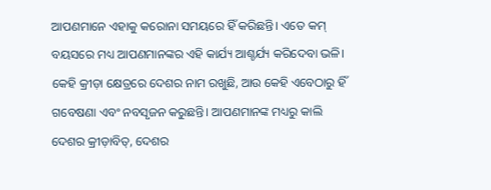ଆପଣମାନେ ଏହାକୁ କରୋନା ସମୟରେ ହିଁ କରିଛନ୍ତି। ଏତେ କମ୍ ବୟସରେ ମଧ୍ୟ ଆପଣମାନଙ୍କର ଏହି କାର୍ଯ୍ୟ ଆଶ୍ଚର୍ଯ୍ୟ କରିଦେବା ଭଳି। କେହି କ୍ରୀଡ଼ା କ୍ଷେତ୍ରରେ ଦେଶର ନାମ ରଖୁଛି, ଆଉ କେହି ଏବେଠାରୁ ହିଁ ଗବେଷଣା ଏବଂ ନବସୃଜନ କରୁଛନ୍ତି। ଆପଣମାନଙ୍କ ମଧ୍ୟରୁ କାଲି ଦେଶର କ୍ରୀଡ଼ାବିତ୍, ଦେଶର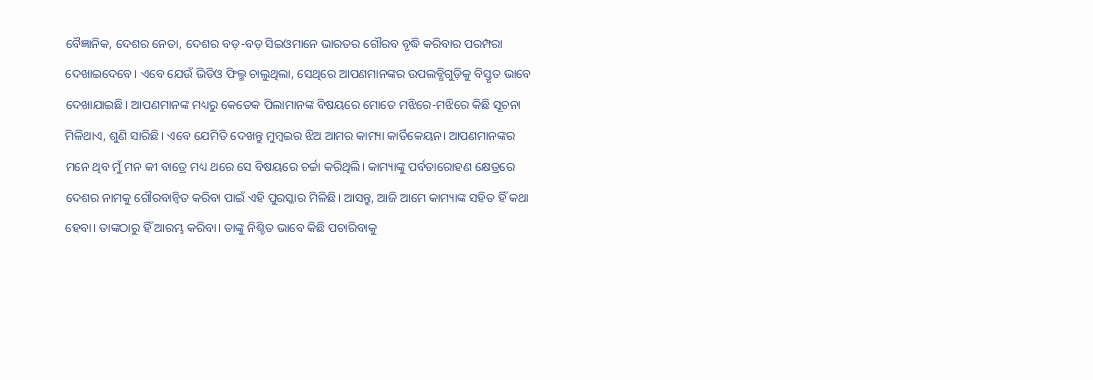ବୈଜ୍ଞାନିକ, ଦେଶର ନେତା, ଦେଶର ବଡ଼-ବଡ଼ ସିଇଓମାନେ ଭାରତର ଗୌରବ ବୃଦ୍ଧି କରିବାର ପରମ୍ପରା ଦେଖାଇଦେବେ। ଏବେ ଯେଉଁ ଭିଡିଓ ଫିଲ୍ମ ଚାଲୁଥିଲା, ସେଥିରେ ଆପଣମାନଙ୍କର ଉପଲବ୍ଧିଗୁଡ଼ିକୁ ବିସ୍ତୃତ ଭାବେ ଦେଖାଯାଇଛି। ଆପଣମାନଙ୍କ ମଧ୍ୟରୁ କେତେକ ପିଲାମାନଙ୍କ ବିଷୟରେ ମୋତେ ମଝିରେ-ମଝିରେ କିଛି ସୂଚନା ମିଳିଥାଏ, ଶୁଣି ସାରିଛି। ଏବେ ଯେମିତି ଦେଖନ୍ତୁ ମୁମ୍ବଇର ଝିଅ ଆମର କାମ୍ୟା କାର୍ତିକେୟନ। ଆପଣମାନଙ୍କର ମନେ ଥିବ ମୁଁ ମନ କୀ ବାତ୍ରେ ମଧ୍ୟ ଥରେ ସେ ବିଷୟରେ ଚର୍ଚ୍ଚା କରିଥିଲି। କାମ୍ୟାଙ୍କୁ ପର୍ବତାରୋହଣ କ୍ଷେତ୍ରରେ ଦେଶର ନାମକୁ ଗୌରବାନ୍ୱିତ କରିବା ପାଇଁ ଏହି ପୁରସ୍କାର ମିଳିଛି। ଆସନ୍ତୁ, ଆଜି ଆମେ କାମ୍ୟାଙ୍କ ସହିତ ହିଁ କଥା ହେବା। ତାଙ୍କଠାରୁ ହିଁ ଆରମ୍ଭ କରିବା। ତାଙ୍କୁ ନିଶ୍ଚିତ ଭାବେ କିଛି ପଚାରିବାକୁ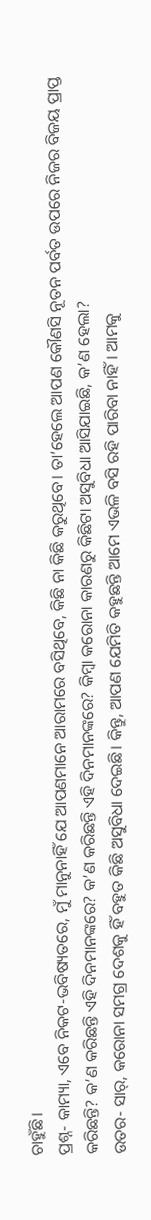ଚାହୁଁଛି।
ପ୍ରଶ୍ନ- କାମ୍ୟା, ଏବେ ନିକଟ-ଭବିଷ୍ୟତରେ, ମୁଁ ମାନୁନାହିଁ ଯେ ଆପଣମାନେ ଆରାମରେ ବସିଥିବେ, କିଛି ନା କିଛି କରୁଥିବେ। ତା’ହେଲେ ଆପଣ କୌଣସି ନୂତନ ପର୍ବତ ଉପରେ ନିଜର ବିଜୟ ପ୍ରାପ୍ତ କରିଛନ୍ତି? କ’ଣ କରିଛନ୍ତି ଏହି ଦିନମାନଙ୍କରେ? କ’ଣ କରିଛନ୍ତି ଏହି ଦିନମାନଙ୍କରେ? କିମ୍ବା କରୋନା କାରଣରୁ କିଛିଟା ଅସୁବିଧା ଆସିଯାଇଛି, କ’ଣ ହେଲା?
ଉତର- ସାର୍, କରୋନା ସମଗ୍ର ଦେଶକୁ ହିଁ ବହୁତ କିଛି ଅସୁବିଧା ଦେଇଛି। କିନ୍ତୁ, ଆପଣ ଯେମିତି କହୁଛନ୍ତି ଆମେ ଏଭଳି ବସି ରହି ପାରିବା ନାହିଁ। ଆମକୁ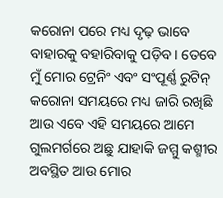କରୋନା ପରେ ମଧ୍ୟ ଦୃଢ଼ ଭାବେ ବାହାରକୁ ବହାରିବାକୁ ପଡ଼ିବ। ତେବେ ମୁଁ ମୋର ଟ୍ରେନିଂ ଏବଂ ସଂପୂର୍ଣ୍ଣ ରୁଟିନ୍ କରୋନା ସମୟରେ ମଧ୍ୟ ଜାରି ରଖିଛି ଆଉ ଏବେ ଏହି ସମୟରେ ଆମେ ଗୁଲମର୍ଗରେ ଅଛୁ ଯାହାକି ଜମ୍ମୁ କଶ୍ମୀର ଅବସ୍ଥିତ ଆଉ ମୋର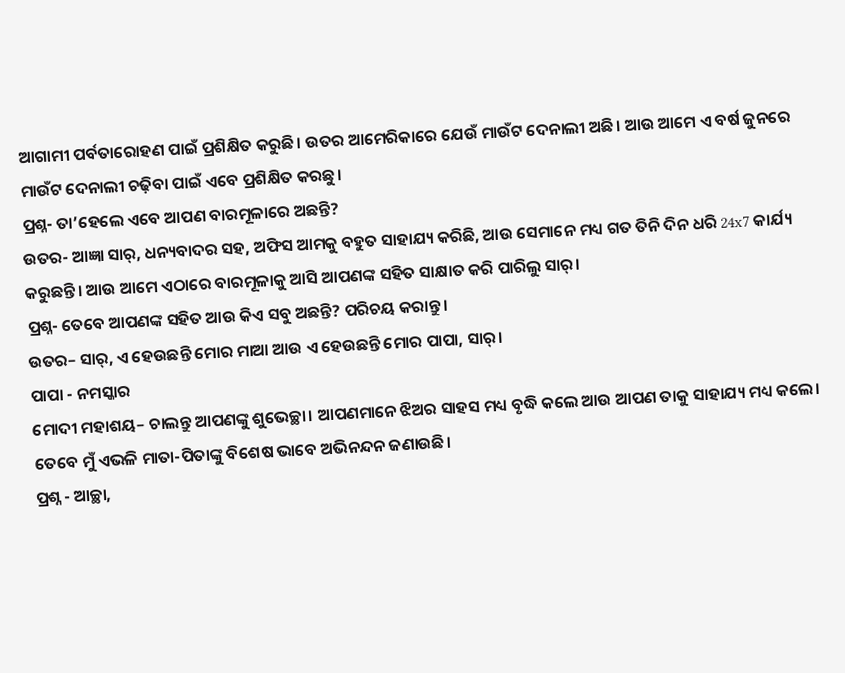ଆଗାମୀ ପର୍ବତାରୋହଣ ପାଇଁ ପ୍ରଶିକ୍ଷିତ କରୁଛି। ଉତର ଆମେରିକାରେ ଯେଉଁ ମାଉଁଟ ଦେନାଲୀ ଅଛି। ଆଉ ଆମେ ଏ ବର୍ଷ ଜୁନରେ ମାଉଁଟ ଦେନାଲୀ ଚଢ଼ିବା ପାଇଁ ଏବେ ପ୍ରଶିକ୍ଷିତ କରଛୁ।
ପ୍ରଶ୍ନ- ତା’ହେଲେ ଏବେ ଆପଣ ବାରମୂଳାରେ ଅଛନ୍ତି?
ଉତର- ଆଜ୍ଞା ସାର୍, ଧନ୍ୟବାଦର ସହ, ଅଫିସ ଆମକୁ ବହୁତ ସାହାଯ୍ୟ କରିଛି, ଆଉ ସେମାନେ ମଧ୍ୟ ଗତ ତିନି ଦିନ ଧରି 24x7 କାର୍ଯ୍ୟ କରୁଛନ୍ତି। ଆଉ ଆମେ ଏଠାରେ ବାରମୂଳାକୁ ଆସି ଆପଣଙ୍କ ସହିତ ସାକ୍ଷାତ କରି ପାରିଲୁ ସାର୍।
ପ୍ରଶ୍ନ- ତେବେ ଆପଣଙ୍କ ସହିତ ଆଉ କିଏ ସବୁ ଅଛନ୍ତି? ପରିଚୟ କରାନ୍ତୁ।
ଉତର– ସାର୍, ଏ ହେଉଛନ୍ତି ମୋର ମାଆ ଆଉ ଏ ହେଉଛନ୍ତି ମୋର ପାପା, ସାର୍।
ପାପା - ନମସ୍କାର
ମୋଦୀ ମହାଶୟ– ଚାଲନ୍ତୁ ଆପଣଙ୍କୁ ଶୁଭେଚ୍ଛା। ଆପଣମାନେ ଝିଅର ସାହସ ମଧ୍ୟ ବୃଦ୍ଧି କଲେ ଆଉ ଆପଣ ତାକୁ ସାହାଯ୍ୟ ମଧ୍ୟ କଲେ। ତେବେ ମୁଁ ଏଭଳି ମାତା-ପିତାଙ୍କୁ ବିଶେଷ ଭାବେ ଅଭିନନ୍ଦନ ଜଣାଉଛି।
ପ୍ରଶ୍ନ - ଆଚ୍ଛା,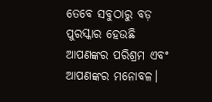ତେବେ ସବୁଠାରୁ ବଡ଼ ପୁରସ୍କାର ହେଉଛି ଆପଣଙ୍କର ପରିଶ୍ରମ ଏବଂ ଆପଣଙ୍କର ମନୋବଳ।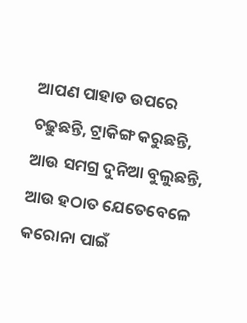ଆପଣ ପାହାଡ ଉପରେ ଚଢ଼ୁଛନ୍ତି, ଟ୍ରାକିଙ୍ଗ କରୁଛନ୍ତି, ଆଉ ସମଗ୍ର ଦୁନିଆ ବୁଲୁଛନ୍ତି, ଆଉ ହଠାତ ଯେତେବେଳେ କରୋନା ପାଇଁ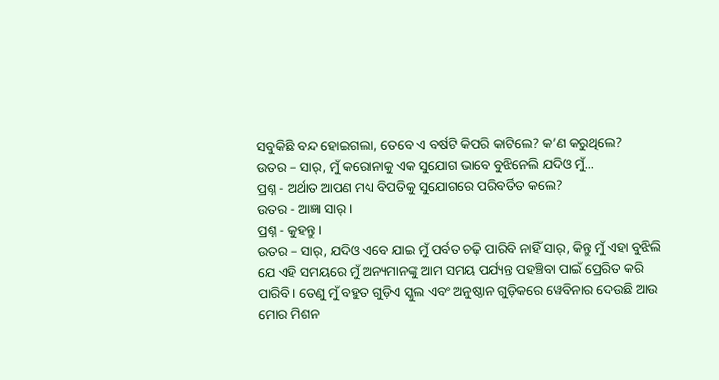ସବୁକିଛି ବନ୍ଦ ହୋଇଗଲା, ତେବେ ଏ ବର୍ଷଟି କିପରି କାଟିଲେ? କ’ଣ କରୁଥିଲେ?
ଉତର – ସାର୍, ମୁଁ କରୋନାକୁ ଏକ ସୁଯୋଗ ଭାବେ ବୁଝିନେଲି ଯଦିଓ ମୁଁ...
ପ୍ରଶ୍ନ - ଅର୍ଥାତ ଆପଣ ମଧ୍ୟ ବିପତିକୁ ସୁଯୋଗରେ ପରିବର୍ତିତ କଲେ?
ଉତର - ଆଜ୍ଞା ସାର୍।
ପ୍ରଶ୍ନ - କୁହନ୍ତୁ।
ଉତର – ସାର୍, ଯଦିଓ ଏବେ ଯାଇ ମୁଁ ପର୍ବତ ଚଢ଼ି ପାରିବି ନାହିଁ ସାର୍, କିନ୍ତୁ ମୁଁ ଏହା ବୁଝିଲି ଯେ ଏହି ସମୟରେ ମୁଁ ଅନ୍ୟମାନଙ୍କୁ ଆମ ସମୟ ପର୍ଯ୍ୟନ୍ତ ପହଞ୍ଚିବା ପାଇଁ ପ୍ରେରିତ କରି ପାରିବି। ତେଣୁ ମୁଁ ବହୁତ ଗୁଡ଼ିଏ ସ୍କୁଲ ଏବଂ ଅନୁଷ୍ଠାନ ଗୁଡ଼ିକରେ ୱେବିନାର ଦେଉଛି ଆଉ ମୋର ମିଶନ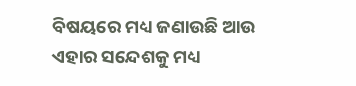ବିଷୟରେ ମଧ୍ୟ ଜଣାଉଛି ଆଉ ଏହାର ସନ୍ଦେଶକୁ ମଧ୍ୟ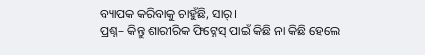ବ୍ୟାପକ କରିବାକୁ ଚାହୁଁଛି, ସାର୍।
ପ୍ରଶ୍ନ– କିନ୍ତୁ ଶାରୀରିକ ଫିଟ୍ନେସ୍ ପାଇଁ କିଛି ନା କିଛି ହେଲେ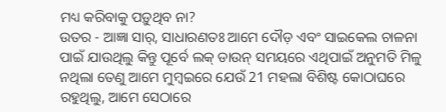ମଧ୍ୟ କରିବାକୁ ପଡ଼ୁଥିବ ନା?
ଉତର - ଆଜ୍ଞା ସାର୍, ସାଧାରଣତଃ ଆମେ ଦୌଡ଼ ଏବଂ ସାଇକେଲ ଚାଳନା ପାଇଁ ଯାଉଥିଲୁ କିନ୍ତୁ ପୂର୍ବେ ଲକ୍ ଡାଉନ୍ ସମୟରେ ଏଥିପାଇଁ ଅନୁମତି ମିଳୁ ନଥିଲା ତେଣୁ ଆମେ ମୁମ୍ବଇରେ ଯେଉଁ 21 ମହଲା ବିଶିଷ୍ଟ କୋଠାଘରେ ରହୁଥିଲୁ, ଆମେ ସେଠାରେ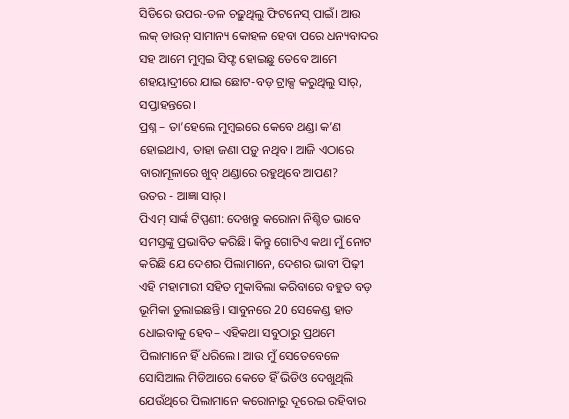ସିଡିରେ ଉପର-ତଳ ଚଢ଼ୁଥିଲୁ ଫିଟନେସ୍ ପାଇଁ। ଆଉ ଲକ୍ ଡାଉନ୍ ସାମାନ୍ୟ କୋହଳ ହେବା ପରେ ଧନ୍ୟବାଦର ସହ ଆମେ ମୁମ୍ବଇ ସିଫ୍ଟ ହୋଇଛୁ ତେବେ ଆମେ ଶହୟାଦ୍ରୀରେ ଯାଇ ଛୋଟ-ବଡ଼ ଟ୍ରାକ୍ସ କରୁଥିଲୁ ସାର୍, ସପ୍ତାହନ୍ତରେ।
ପ୍ରଶ୍ନ – ତା’ହେଲେ ମୁମ୍ବଇରେ କେବେ ଥଣ୍ଡା କ’ଣ ହୋଇଥାଏ, ତାହା ଜଣା ପଡ଼ୁ ନଥିବ। ଆଜି ଏଠାରେ ବାରାମୂଳାରେ ଖୁବ୍ ଥଣ୍ଡାରେ ରହୁଥିବେ ଆପଣ?
ଉତର - ଆଜ୍ଞା ସାର୍।
ପିଏମ୍ ସାର୍ଙ୍କ ଟିପ୍ପଣୀ: ଦେଖନ୍ତୁ କରୋନା ନିଶ୍ଚିତ ଭାବେ ସମସ୍ତଙ୍କୁ ପ୍ରଭାବିତ କରିଛି। କିନ୍ତୁ ଗୋଟିଏ କଥା ମୁଁ ନୋଟ କରିଛି ଯେ ଦେଶର ପିଲାମାନେ, ଦେଶର ଭାବୀ ପିଢ଼ୀ ଏହି ମହାମାରୀ ସହିତ ମୁକାବିଲା କରିବାରେ ବହୁତ ବଡ଼ ଭୂମିକା ତୁଲାଇଛନ୍ତି। ସାବୁନରେ 20 ସେକେଣ୍ଡ ହାତ ଧୋଇବାକୁ ହେବ– ଏହିକଥା ସବୁଠାରୁ ପ୍ରଥମେ ପିଲାମାନେ ହିଁ ଧରିଲେ। ଆଉ ମୁଁ ସେତେବେଳେ ସୋସିଆଲ ମିଡିଆରେ କେତେ ହିଁ ଭିଡିଓ ଦେଖୁଥିଲି ଯେଉଁଥିରେ ପିଲାମାନେ କରୋନାରୁ ଦୂରେଇ ରହିବାର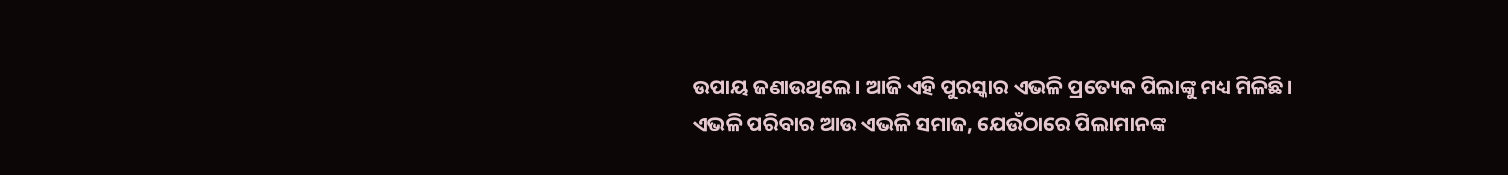ଉପାୟ ଜଣାଉଥିଲେ। ଆଜି ଏହି ପୁରସ୍କାର ଏଭଳି ପ୍ରତ୍ୟେକ ପିଲାଙ୍କୁ ମଧ୍ୟ ମିଳିଛି। ଏଭଳି ପରିବାର ଆଉ ଏଭଳି ସମାଜ, ଯେଉଁଠାରେ ପିଲାମାନଙ୍କ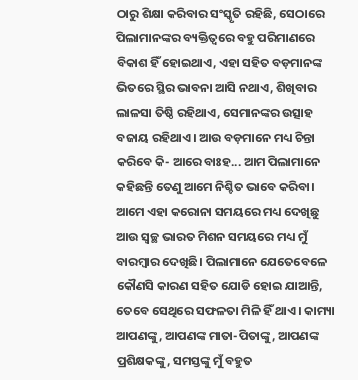ଠାରୁ ଶିକ୍ଷା କରିବାର ସଂସ୍କୃତି ରହିଛି, ସେଠାରେ ପିଲାମାନଙ୍କର ବ୍ୟକ୍ତିତ୍ୱରେ ବହୁ ପରିମାଣରେ ବିକାଶ ହିଁ ହୋଇଥାଏ, ଏହା ସହିତ ବଡ଼ମାନଙ୍କ ଭିତରେ ସ୍ଥିର ଭାବନା ଆସି ନଥାଏ, ଶିଖିବାର ଲାଳସା ତିଷ୍ଠି ରହିଥାଏ, ସେମାନଙ୍କର ଉତ୍ସାହ ବଜାୟ ରହିଥାଏ। ଆଉ ବଡ଼ମାନେ ମଧ୍ୟ ଚିନ୍ତା କରିବେ କି- ଆରେ ବାଃହ... ଆମ ପିଲାମାନେ କହିଛନ୍ତି ତେଣୁ ଆମେ ନିଶ୍ଚିତ ଭାବେ କରିବା। ଆମେ ଏହା କରୋନା ସମୟରେ ମଧ୍ୟ ଦେଖିଛୁ ଆଉ ସ୍ୱଚ୍ଛ ଭାରତ ମିଶନ ସମୟରେ ମଧ୍ୟ ମୁଁ ବାରମ୍ବାର ଦେଖିଛି। ପିଲାମାନେ ଯେତେବେଳେ କୌଣସି କାରଣ ସହିତ ଯୋଡି ହୋଇ ଯାଆନ୍ତି, ତେବେ ସେଥିରେ ସଫଳତା ମିଳି ହିଁ ଥାଏ। କାମ୍ୟା ଆପଣଙ୍କୁ, ଆପଣଙ୍କ ମାତା-ପିତାଙ୍କୁ, ଆପଣଙ୍କ ପ୍ରଶିକ୍ଷକଙ୍କୁ, ସମସ୍ତଙ୍କୁ ମୁଁ ବହୁତ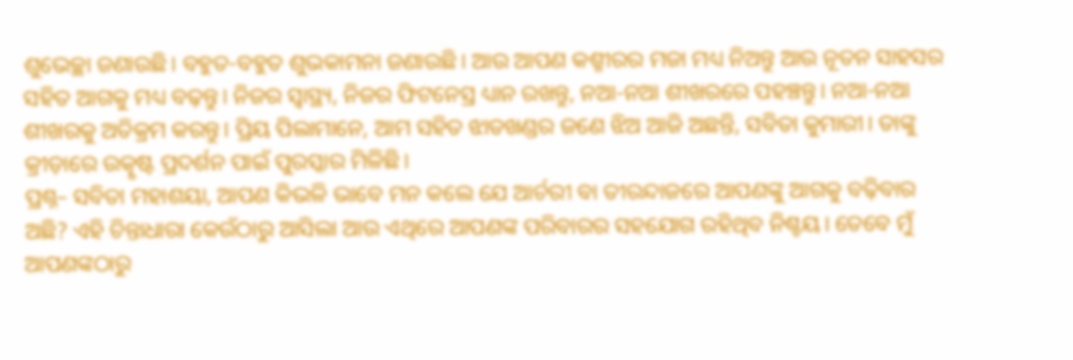ଶୁଭେଚ୍ଛା ଜଣାଉଛି। ବହୁତ-ବହୁତ ଶୁଭକାମନା ଜଣାଉଛି। ଆଉ ଆପଣ କଶ୍ମୀରର ମଜା ମଧ୍ୟ ନିଅନ୍ତୁ ଆଉ ନୂତନ ସାହସର ସହିତ ଆଗକୁ ମଧ୍ୟ ବଢ଼ନ୍ତୁ। ନିଜର ସ୍ୱାସ୍ଥ୍ୟ, ନିଜର ଫିଟନେସ୍ର ଧ୍ୟାନ ରଖନ୍ତୁ, ନଆ-ନଆ ଶୀଖରରେ ପହଞ୍ଚନ୍ତୁ। ନଆ-ନଆ ଶୀଖରକୁ ଅତିକ୍ରମ କରନ୍ତୁ। ପ୍ରିୟ ପିଲାମାନେ, ଆମ ସହିତ ଝାଡଖଣ୍ଡର ଜଣେ ଝିଅ ଆଜି ଅଛନ୍ତି, ସବିତା କୁମାରୀ। ତାଙ୍କୁ କ୍ରୀଡ଼ାରେ ଉତ୍କୃଷ୍ଟ ପ୍ରଦର୍ଶନ ପାଇଁ ପୁରସ୍କାର ମିଳିଛି।
ପ୍ରଶ୍ନ– ସବିତା ମହାଶୟା, ଆପଣ କିଭଳି ଭାବେ ମନ କଲେ ଯେ ଆର୍ଚରୀ ବା ତୀରନ୍ଦାଜରେ ଆପଣଙ୍କୁ ଆଗକୁ ବଢ଼ିବାର ଅଛି? ଏହି ଚିନ୍ତାଧାରା କେଉଁଠାରୁ ଆସିଲା ଆଉ ଏଥିରେ ଆପଣଙ୍କ ପରିବାରର ସହଯୋଗ ରହିଥିବ ନିଶ୍ଚୟ। ତେବେ ମୁଁ ଆପଣଙ୍କଠାରୁ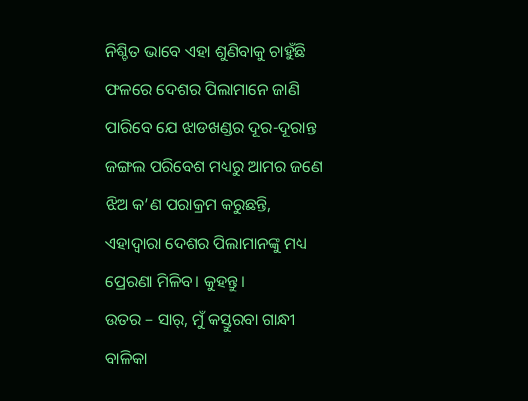ନିଶ୍ଚିତ ଭାବେ ଏହା ଶୁଣିବାକୁ ଚାହୁଁଛି ଫଳରେ ଦେଶର ପିଲାମାନେ ଜାଣି ପାରିବେ ଯେ ଝାଡଖଣ୍ଡର ଦୂର-ଦୂରାନ୍ତ ଜଙ୍ଗଲ ପରିବେଶ ମଧ୍ୟରୁ ଆମର ଜଣେ ଝିଅ କ’ଣ ପରାକ୍ରମ କରୁଛନ୍ତି, ଏହାଦ୍ୱାରା ଦେଶର ପିଲାମାନଙ୍କୁ ମଧ୍ୟ ପ୍ରେରଣା ମିଳିବ। କୁହନ୍ତୁ।
ଉତର – ସାର୍, ମୁଁ କସ୍ତୁରବା ଗାନ୍ଧୀ ବାଳିକା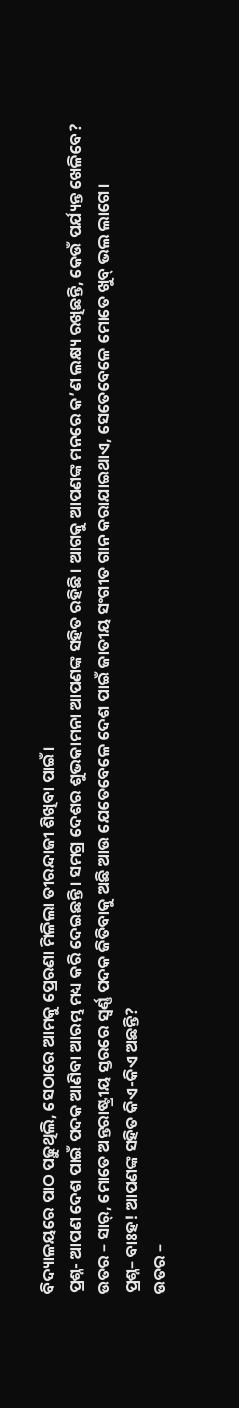ବିଦ୍ୟାଳୟରେ ପାଠ ପଢ଼ୁଥିଲି, ସେଠାରେ ଆମକୁ ପ୍ରେରଣା ମିଳିଲା ତୀରନ୍ଦାଜୀ ଶିଖିବା ପାଇଁ।
ପ୍ରଶ୍ନ- ଆପଣ ଦେଶ ପାଇଁ ପଦକ ଆଣିବା ଆରମ୍ଭ ମଧ୍ୟ କରି ଦେଇଛନ୍ତି। ସମଗ୍ର ଦେଶର ଶୁଭକାମନା ଆପଣଙ୍କ ସହିତ ରହିଛି। ଆଗକୁ ଆପଣଙ୍କ ମନରେ କ’ଣ ଲକ୍ଷ୍ୟ ରଖିଛନ୍ତି, କେଉଁ ପର୍ଯ୍ୟନ୍ତ ଖେଳିବେ?
ଉତର – ସାର୍, ମୋତେ ଅନ୍ତରାଷ୍ଟ୍ରୀୟ ସ୍ତରରେ ସ୍ୱର୍ଣ୍ଣ ପଦକ ଜିତିବାକୁ ଅଛି ଆଉ ଯେତେବେଳେ ଦେଶ ପାଇଁ ଜାତୀୟ ସଂଗୀତ ଗାନ କରାଯାଇଥାଏ, ସେତେବେଳେ ମୋତେ ଖୁବ୍ ଭଲ ଲାଗେ।
ପ୍ରଶ୍ନ– ବାଃହ! ଆପଣଙ୍କ ସହିତ କିଏ-କିଏ ଅଛନ୍ତି?
ଉତର –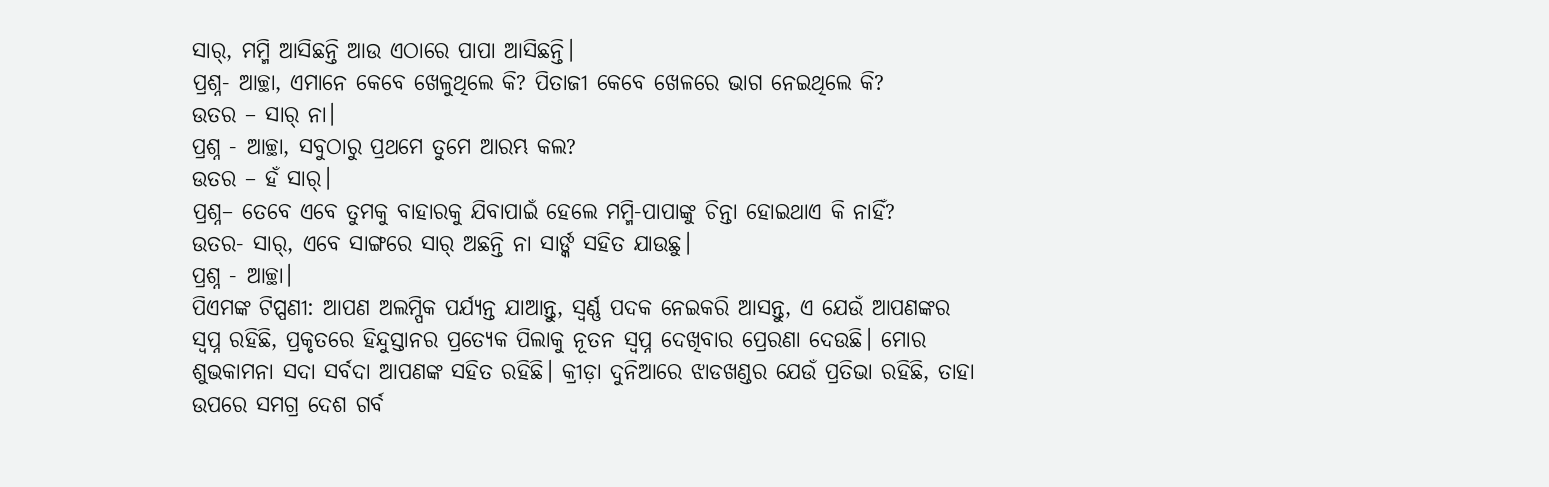ସାର୍, ମମ୍ମି ଆସିଛନ୍ତି ଆଉ ଏଠାରେ ପାପା ଆସିଛନ୍ତି।
ପ୍ରଶ୍ନ- ଆଚ୍ଛା, ଏମାନେ କେବେ ଖେଳୁଥିଲେ କି? ପିତାଜୀ କେବେ ଖେଳରେ ଭାଗ ନେଇଥିଲେ କି?
ଉତର – ସାର୍ ନା।
ପ୍ରଶ୍ନ - ଆଚ୍ଛା, ସବୁଠାରୁ ପ୍ରଥମେ ତୁମେ ଆରମ୍ଭ କଲ?
ଉତର – ହଁ ସାର୍।
ପ୍ରଶ୍ନ– ତେବେ ଏବେ ତୁମକୁ ବାହାରକୁ ଯିବାପାଇଁ ହେଲେ ମମ୍ମି-ପାପାଙ୍କୁ ଚିନ୍ତା ହୋଇଥାଏ କି ନାହିଁ?
ଉତର- ସାର୍, ଏବେ ସାଙ୍ଗରେ ସାର୍ ଅଛନ୍ତି ନା ସାର୍ଙ୍କ ସହିତ ଯାଉଛୁ।
ପ୍ରଶ୍ନ - ଆଚ୍ଛା।
ପିଏମଙ୍କ ଟିପ୍ପଣୀ: ଆପଣ ଅଲମ୍ପିକ ପର୍ଯ୍ୟନ୍ତ ଯାଆନ୍ତୁ, ସ୍ୱର୍ଣ୍ଣ ପଦକ ନେଇକରି ଆସନ୍ତୁ, ଏ ଯେଉଁ ଆପଣଙ୍କର ସ୍ୱପ୍ନ ରହିଛି, ପ୍ରକୃତରେ ହିନ୍ଦୁସ୍ତାନର ପ୍ରତ୍ୟେକ ପିଲାକୁ ନୂତନ ସ୍ୱପ୍ନ ଦେଖିବାର ପ୍ରେରଣା ଦେଉଛି। ମୋର ଶୁଭକାମନା ସଦା ସର୍ବଦା ଆପଣଙ୍କ ସହିତ ରହିଛି। କ୍ରୀଡ଼ା ଦୁନିଆରେ ଝାଡଖଣ୍ଡର ଯେଉଁ ପ୍ରତିଭା ରହିଛି, ତାହା ଉପରେ ସମଗ୍ର ଦେଶ ଗର୍ବ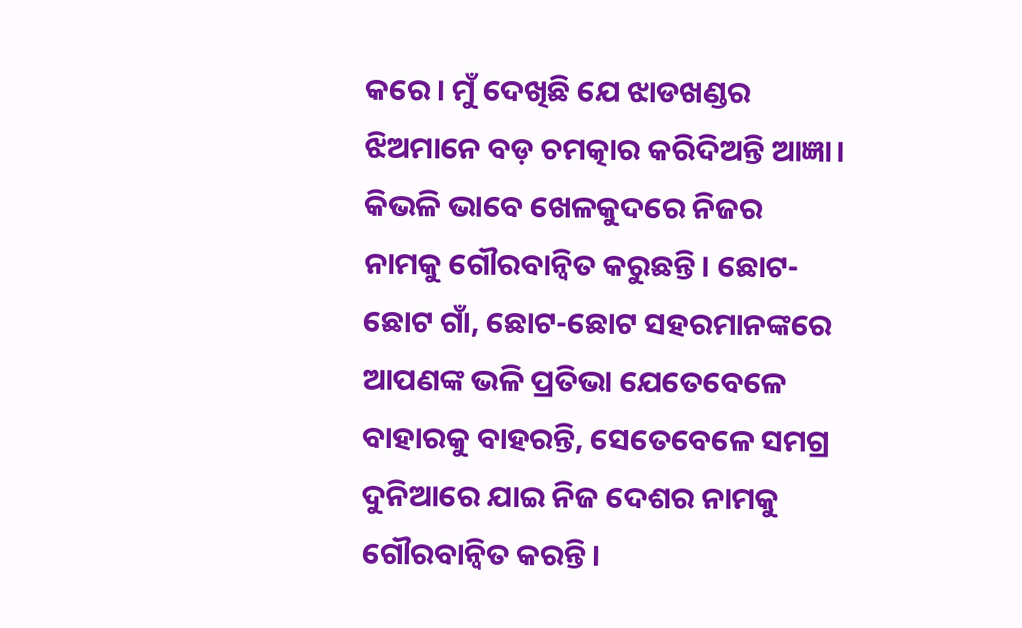କରେ। ମୁଁ ଦେଖିଛି ଯେ ଝାଡଖଣ୍ଡର ଝିଅମାନେ ବଡ଼ ଚମତ୍କାର କରିଦିଅନ୍ତି ଆଜ୍ଞା। କିଭଳି ଭାବେ ଖେଳକୁଦରେ ନିଜର ନାମକୁ ଗୌରବାନ୍ୱିତ କରୁଛନ୍ତି। ଛୋଟ-ଛୋଟ ଗାଁ, ଛୋଟ-ଛୋଟ ସହରମାନଙ୍କରେ ଆପଣଙ୍କ ଭଳି ପ୍ରତିଭା ଯେତେବେଳେ ବାହାରକୁ ବାହରନ୍ତି, ସେତେବେଳେ ସମଗ୍ର ଦୁନିଆରେ ଯାଇ ନିଜ ଦେଶର ନାମକୁ ଗୌରବାନ୍ୱିତ କରନ୍ତି।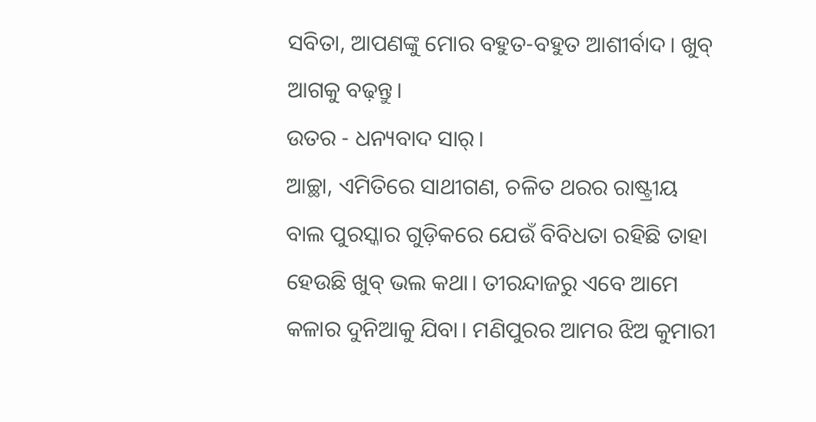ସବିତା, ଆପଣଙ୍କୁ ମୋର ବହୁତ-ବହୁତ ଆଶୀର୍ବାଦ। ଖୁବ୍ ଆଗକୁ ବଢ଼ନ୍ତୁ।
ଉତର - ଧନ୍ୟବାଦ ସାର୍।
ଆଚ୍ଛା, ଏମିତିରେ ସାଥୀଗଣ, ଚଳିତ ଥରର ରାଷ୍ଟ୍ରୀୟ ବାଲ ପୁରସ୍କାର ଗୁଡ଼ିକରେ ଯେଉଁ ବିବିଧତା ରହିଛି ତାହା ହେଉଛି ଖୁବ୍ ଭଲ କଥା। ତୀରନ୍ଦାଜରୁ ଏବେ ଆମେ କଳାର ଦୁନିଆକୁ ଯିବା। ମଣିପୁରର ଆମର ଝିଅ କୁମାରୀ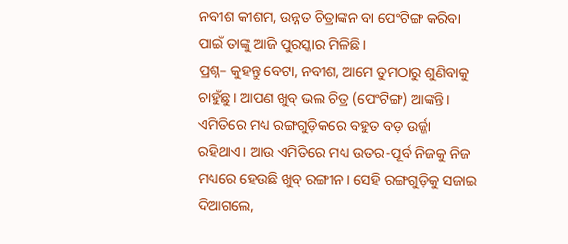ନବୀଶ କୀଶମ, ଉନ୍ନତ ଚିତ୍ରାଙ୍କନ ବା ପେଂଟିଙ୍ଗ କରିବା ପାଇଁ ତାଙ୍କୁ ଆଜି ପୁରସ୍କାର ମିଳିଛି।
ପ୍ରଶ୍ନ– କୁହନ୍ତୁ ବେଟା, ନବୀଶ, ଆମେ ତୁମଠାରୁ ଶୁଣିବାକୁ ଚାହୁଁଛୁ। ଆପଣ ଖୁବ୍ ଭଲ ଚିତ୍ର (ପେଂଟିଙ୍ଗ) ଆଙ୍କନ୍ତି। ଏମିତିରେ ମଧ୍ୟ ରଙ୍ଗଗୁଡ଼ିକରେ ବହୁତ ବଡ଼ ଉର୍ଜ୍ଜା ରହିଥାଏ। ଆଉ ଏମିତିରେ ମଧ୍ୟ ଉତର-ପୂର୍ବ ନିଜକୁ ନିଜ ମଧ୍ୟରେ ହେଉଛି ଖୁବ୍ ରଙ୍ଗୀନ। ସେହି ରଙ୍ଗଗୁଡ଼ିକୁ ସଜାଇ ଦିଆଗଲେ,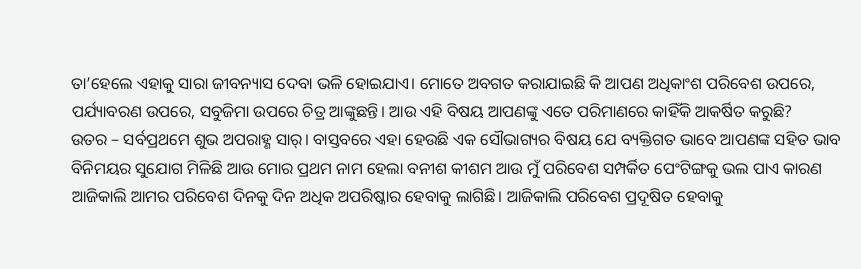ତା’ହେଲେ ଏହାକୁ ସାରା ଜୀବନ୍ୟାସ ଦେବା ଭଳି ହୋଇଯାଏ। ମୋତେ ଅବଗତ କରାଯାଇଛି କି ଆପଣ ଅଧିକାଂଶ ପରିବେଶ ଉପରେ, ପର୍ଯ୍ୟାବରଣ ଉପରେ, ସବୁଜିମା ଉପରେ ଚିତ୍ର ଆଙ୍କୁଛନ୍ତି। ଆଉ ଏହି ବିଷୟ ଆପଣଙ୍କୁ ଏତେ ପରିମାଣରେ କାହିଁକି ଆକର୍ଷିତ କରୁଛି?
ଉତର – ସର୍ବପ୍ରଥମେ ଶୁଭ ଅପରାହ୍ଣ ସାର୍। ବାସ୍ତବରେ ଏହା ହେଉଛି ଏକ ସୌଭାଗ୍ୟର ବିଷୟ ଯେ ବ୍ୟକ୍ତିଗତ ଭାବେ ଆପଣଙ୍କ ସହିତ ଭାବ ବିନିମୟର ସୁଯୋଗ ମିଳିଛି ଆଉ ମୋର ପ୍ରଥମ ନାମ ହେଲା ବନୀଶ କୀଶମ ଆଉ ମୁଁ ପରିବେଶ ସମ୍ପର୍କିତ ପେଂଟିଙ୍ଗକୁ ଭଲ ପାଏ କାରଣ ଆଜିକାଲି ଆମର ପରିବେଶ ଦିନକୁ ଦିନ ଅଧିକ ଅପରିଷ୍କାର ହେବାକୁ ଲାଗିଛି। ଆଜିକାଲି ପରିବେଶ ପ୍ରଦୂଷିତ ହେବାକୁ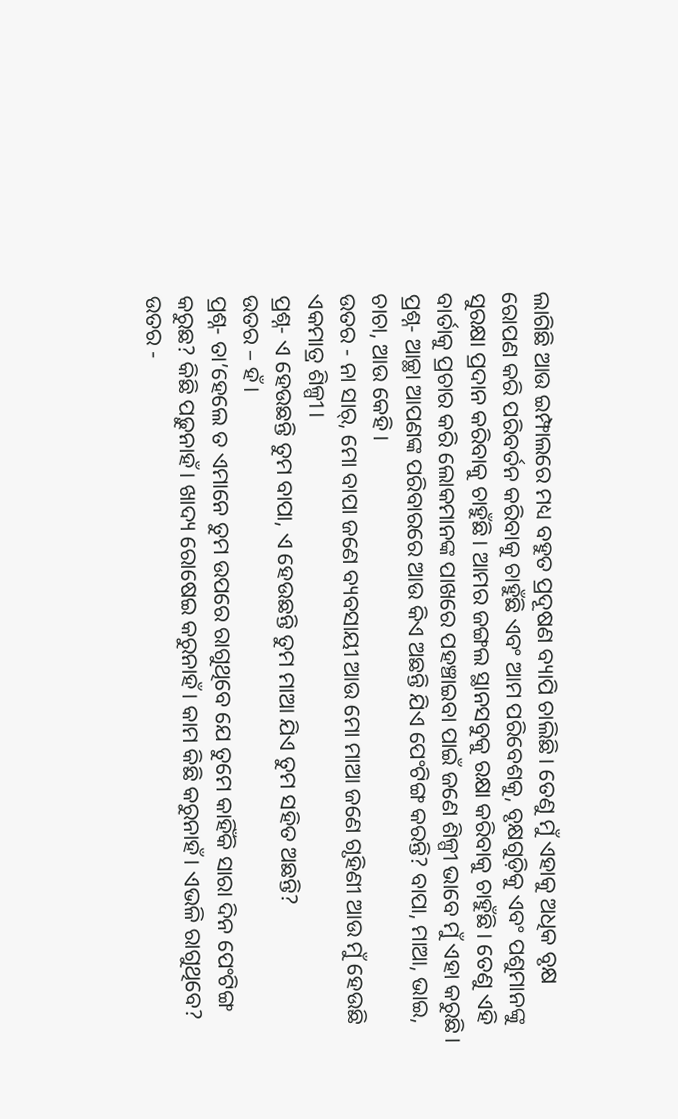ଲାଗିଛି ଆଉ ଇମ୍ଫାଲରେ ମଧ୍ୟ ବହୁତ ପ୍ରଦୂଷଣ ବ୍ୟାପି ଚାଲିଛି। ତେଣୁ ମୁଁ ଏହାକୁ ଅଧିକ ବୃକ୍ଷ ରୋପଣ କରି ପରିବର୍ତନ କରିବାକୁ ଚାହୁଁଛି ଏବଂ ଆମ ପରିବେଶକୁ, ବୃକ୍ଷଗୁଡ଼ିକୁ ଏବଂ ପଶୁମାନଙ୍କୁ ସୁରକ୍ଷା ପ୍ରଦାନ କରିବାକୁ ଚାହୁଁଛି। ଆମର ଜଙ୍ଗଲ ସ୍ଥାନସବୁକୁ ରକ୍ଷା କରିବାକୁ ଚାହୁଁଛି। ତେଣୁ ଏହି ବାର୍ତାକୁ ପ୍ରଚାର କରି ଲୋକମାନଙ୍କ ପାଖରେ ପହଞ୍ଚାଇବା ପାଇଁ ଜଣେ ଶିଳ୍ପୀ ଭାବେ ମୁଁ ଏହା କରୁଛି।
ପ୍ରଶ୍ନ- ଆଚ୍ଛା ଆପଣଙ୍କ ପରିବାରରେ ଆଉ କିଏ ଅଛନ୍ତି ଯିଏ ପେଂଟିଙ୍ଗ କରନ୍ତି? ବାପା, ମାଆ, ଭାଇ, ଚାଚା, ଆଉ କେହି।
ଉତର - ନା ସାର୍, ମୋ ବାପା ଜଣେ ବ୍ୟବସାୟୀ ଆଉ ମୋ ମାଆ ଜଣେ ଗୃହିଣୀ ଆଉ ମୁଁ ହେଉଛି ଏକମାତ୍ର ଶିଳ୍ପୀ।
ପ୍ରଶ୍ନ- ଏ ହେଉଛନ୍ତି ତୁମ ବାପା, ଏ ହେଉଛନ୍ତି ତୁମ ମାଆ ଯିଏ ତୁମ ସହିତ ଅଛନ୍ତି?
ଉତର – ହଁ।
ପ୍ରଶ୍ନ- ତା’ହେଲେ ତ ଏମାନେ ତୁମ ଉପରେ ରାଗୁଥିବେ ଯେ ତୁମେ କାହିଁକି ସାରା ଦିନ ପେଂଟିଙ୍ଗ କରୁଛ? କିଛି ପଢ଼ୁନାହଁ। ଖାଦ୍ୟ ରୋଷେଇ କରୁନାହଁ। କାମ କିଛି କରୁନାହଁ। ଏଭଳି ରାଗୁଥିବେ?
ଉତର -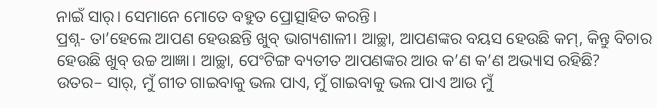ନାଇଁ ସାର୍। ସେମାନେ ମୋତେ ବହୁତ ପ୍ରୋତ୍ସାହିତ କରନ୍ତି।
ପ୍ରଶ୍ନ- ତା’ହେଲେ ଆପଣ ହେଉଛନ୍ତି ଖୁବ୍ ଭାଗ୍ୟଶାଳୀ। ଆଚ୍ଛା, ଆପଣଙ୍କର ବୟସ ହେଉଛି କମ୍, କିନ୍ତୁ ବିଚାର ହେଉଛି ଖୁବ୍ ଉଚ୍ଚ ଆଜ୍ଞା। ଆଚ୍ଛା, ପେଂଟିଙ୍ଗ ବ୍ୟତୀତ ଆପଣଙ୍କର ଆଉ କ’ଣ କ’ଣ ଅଭ୍ୟାସ ରହିଛି?
ଉତର– ସାର୍, ମୁଁ ଗୀତ ଗାଇବାକୁ ଭଲ ପାଏ, ମୁଁ ଗାଇବାକୁ ଭଲ ପାଏ ଆଉ ମୁଁ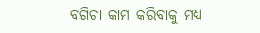ବଗିଚା କାମ କରିବାକୁ ମଧ୍ୟ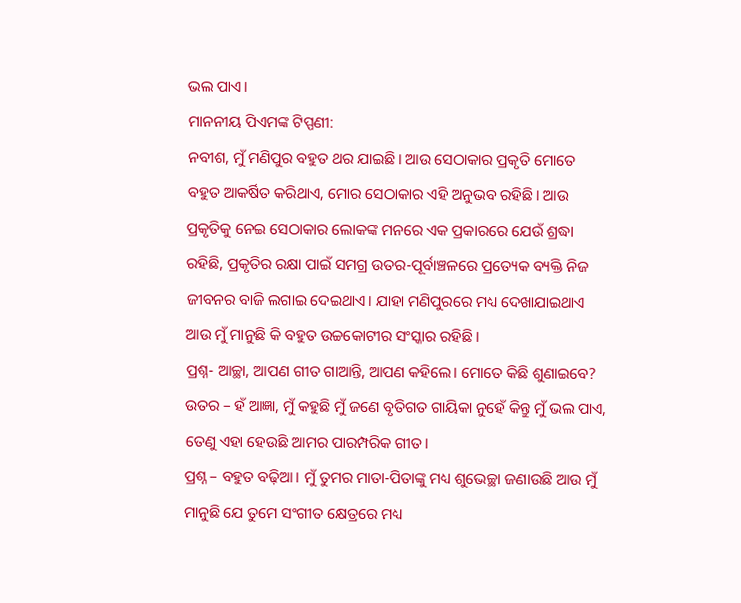ଭଲ ପାଏ।
ମାନନୀୟ ପିଏମଙ୍କ ଟିପ୍ପଣୀ:
ନବୀଶ, ମୁଁ ମଣିପୁର ବହୁତ ଥର ଯାଇଛି। ଆଉ ସେଠାକାର ପ୍ରକୃତି ମୋତେ ବହୁତ ଆକର୍ଷିତ କରିଥାଏ, ମୋର ସେଠାକାର ଏହି ଅନୁଭବ ରହିଛି। ଆଉ ପ୍ରକୃତିକୁ ନେଇ ସେଠାକାର ଲୋକଙ୍କ ମନରେ ଏକ ପ୍ରକାରରେ ଯେଉଁ ଶ୍ରଦ୍ଧା ରହିଛି, ପ୍ରକୃତିର ରକ୍ଷା ପାଇଁ ସମଗ୍ର ଉତର-ପୂର୍ବାଞ୍ଚଳରେ ପ୍ରତ୍ୟେକ ବ୍ୟକ୍ତି ନିଜ ଜୀବନର ବାଜି ଲଗାଇ ଦେଇଥାଏ। ଯାହା ମଣିପୁରରେ ମଧ୍ୟ ଦେଖାଯାଇଥାଏ ଆଉ ମୁଁ ମାନୁଛି କି ବହୁତ ଉଚ୍ଚକୋଟୀର ସଂସ୍କାର ରହିଛି।
ପ୍ରଶ୍ନ- ଆଚ୍ଛା, ଆପଣ ଗୀତ ଗାଆନ୍ତି, ଆପଣ କହିଲେ। ମୋତେ କିଛି ଶୁଣାଇବେ?
ଉତର – ହଁ ଆଜ୍ଞା, ମୁଁ କହୁଛି ମୁଁ ଜଣେ ବୃତିଗତ ଗାୟିକା ନୁହେଁ କିନ୍ତୁ ମୁଁ ଭଲ ପାଏ, ତେଣୁ ଏହା ହେଉଛି ଆମର ପାରମ୍ପରିକ ଗୀତ।
ପ୍ରଶ୍ନ – ବହୁତ ବଢ଼ିଆ। ମୁଁ ତୁମର ମାତା-ପିତାଙ୍କୁ ମଧ୍ୟ ଶୁଭେଚ୍ଛା ଜଣାଉଛି ଆଉ ମୁଁ ମାନୁଛି ଯେ ତୁମେ ସଂଗୀତ କ୍ଷେତ୍ରରେ ମଧ୍ୟ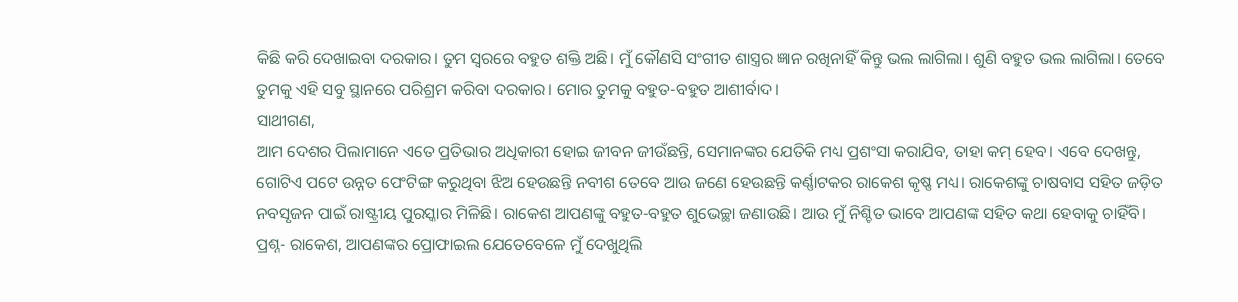କିଛି କରି ଦେଖାଇବା ଦରକାର। ତୁମ ସ୍ୱରରେ ବହୁତ ଶକ୍ତି ଅଛି। ମୁଁ କୌଣସି ସଂଗୀତ ଶାସ୍ତ୍ରର ଜ୍ଞାନ ରଖିନାହିଁ କିନ୍ତୁ ଭଲ ଲାଗିଲା। ଶୁଣି ବହୁତ ଭଲ ଲାଗିଲା। ତେବେ ତୁମକୁ ଏହି ସବୁ ସ୍ଥାନରେ ପରିଶ୍ରମ କରିବା ଦରକାର। ମୋର ତୁମକୁ ବହୁତ-ବହୁତ ଆଶୀର୍ବାଦ।
ସାଥୀଗଣ,
ଆମ ଦେଶର ପିଲାମାନେ ଏତେ ପ୍ରତିଭାର ଅଧିକାରୀ ହୋଇ ଜୀବନ ଜୀଉଁଛନ୍ତି, ସେମାନଙ୍କର ଯେତିକି ମଧ୍ୟ ପ୍ରଶଂସା କରାଯିବ, ତାହା କମ୍ ହେବ। ଏବେ ଦେଖନ୍ତୁ, ଗୋଟିଏ ପଟେ ଉନ୍ନତ ପେଂଟିଙ୍ଗ କରୁଥିବା ଝିଅ ହେଉଛନ୍ତି ନବୀଶ ତେବେ ଆଉ ଜଣେ ହେଉଛନ୍ତି କର୍ଣ୍ଣାଟକର ରାକେଶ କୃଷ୍ଣ ମଧ୍ୟ। ରାକେଶଙ୍କୁ ଚାଷବାସ ସହିତ ଜଡ଼ିତ ନବସୃଜନ ପାଇଁ ରାଷ୍ଟ୍ରୀୟ ପୁରସ୍କାର ମିଳିଛି। ରାକେଶ ଆପଣଙ୍କୁ ବହୁତ-ବହୁତ ଶୁଭେଚ୍ଛା ଜଣାଉଛି। ଆଉ ମୁଁ ନିଶ୍ଚିତ ଭାବେ ଆପଣଙ୍କ ସହିତ କଥା ହେବାକୁ ଚାହିଁବି।
ପ୍ରଶ୍ନ- ରାକେଶ, ଆପଣଙ୍କର ପ୍ରୋଫାଇଲ ଯେତେବେଳେ ମୁଁ ଦେଖୁଥିଲି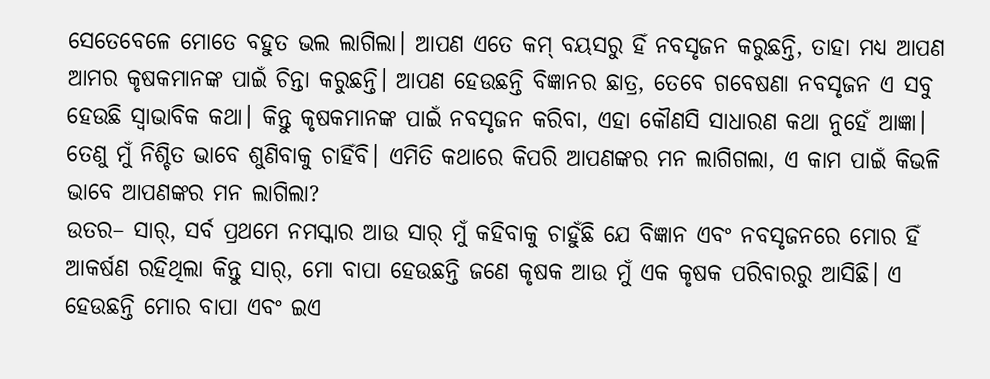ସେତେବେଳେ ମୋତେ ବହୁତ ଭଲ ଲାଗିଲା। ଆପଣ ଏତେ କମ୍ ବୟସରୁ ହିଁ ନବସୃଜନ କରୁଛନ୍ତି, ତାହା ମଧ୍ୟ ଆପଣ ଆମର କୃଷକମାନଙ୍କ ପାଇଁ ଚିନ୍ତା କରୁଛନ୍ତି। ଆପଣ ହେଉଛନ୍ତି ବିଜ୍ଞାନର ଛାତ୍ର, ତେବେ ଗବେଷଣା ନବସୃଜନ ଏ ସବୁ ହେଉଛି ସ୍ୱାଭାବିକ କଥା। କିନ୍ତୁ କୃଷକମାନଙ୍କ ପାଇଁ ନବସୃଜନ କରିବା, ଏହା କୌଣସି ସାଧାରଣ କଥା ନୁହେଁ ଆଜ୍ଞା। ତେଣୁ ମୁଁ ନିଶ୍ଚିତ ଭାବେ ଶୁଣିବାକୁ ଚାହିଁବି। ଏମିତି କଥାରେ କିପରି ଆପଣଙ୍କର ମନ ଲାଗିଗଲା, ଏ କାମ ପାଇଁ କିଭଳି ଭାବେ ଆପଣଙ୍କର ମନ ଲାଗିଲା?
ଉତର– ସାର୍, ସର୍ବ ପ୍ରଥମେ ନମସ୍କାର ଆଉ ସାର୍ ମୁଁ କହିବାକୁ ଚାହୁଁଛି ଯେ ବିଜ୍ଞାନ ଏବଂ ନବସୃଜନରେ ମୋର ହିଁ ଆକର୍ଷଣ ରହିଥିଲା କିନ୍ତୁ ସାର୍, ମୋ ବାପା ହେଉଛନ୍ତି ଜଣେ କୃଷକ ଆଉ ମୁଁ ଏକ କୃଷକ ପରିବାରରୁ ଆସିଛି। ଏ ହେଉଛନ୍ତି ମୋର ବାପା ଏବଂ ଇଏ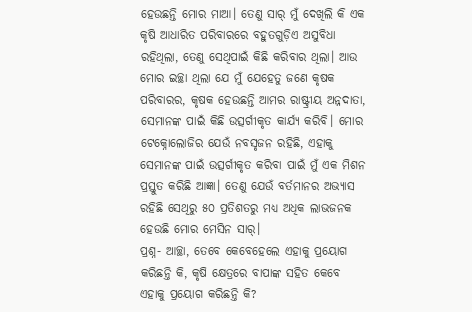ହେଉଛନ୍ତି ମୋର ମାଆ। ତେଣୁ ସାର୍ ମୁଁ ଦେଖିଲି କି ଏକ କୃଷି ଆଧାରିତ ପରିବାରରେ ବହୁତଗୁଡ଼ିଏ ଅସୁବିଧା ରହିଥିଲା, ତେଣୁ ସେଥିପାଇଁ କିଛି କରିବାର ଥିଲା। ଆଉ ମୋର ଇଚ୍ଛା ଥିଲା ଯେ ମୁଁ ଯେହେତୁ ଜଣେ କୃଷକ ପରିବାରର, କୃଷକ ହେଉଛନ୍ତି ଆମର ରାଷ୍ଟ୍ରୀୟ ଅନ୍ନଦାତା, ସେମାନଙ୍କ ପାଇଁ କିଛି ଉତ୍ସର୍ଗୀକୃତ କାର୍ଯ୍ୟ କରିବି। ମୋର ଟେକ୍ନୋଲୋଜିର ଯେଉଁ ନବସୃଜନ ରହିଛି, ଏହାକୁ ସେମାନଙ୍କ ପାଇଁ ଉତ୍ସର୍ଗୀକୃତ କରିବା ପାଇଁ ମୁଁ ଏକ ମିଶନ ପ୍ରସ୍ତୁତ କରିଛି ଆଜ୍ଞା। ତେଣୁ ଯେଉଁ ବର୍ତମାନର ଅଭ୍ୟାସ ରହିଛି ସେଥିରୁ ୫୦ ପ୍ରତିଶତରୁ ମଧ୍ୟ ଅଧିକ ଲାଭଜନକ ହେଉଛି ମୋର ମେସିନ ସାର୍।
ପ୍ରଶ୍ନ- ଆଚ୍ଛା, ତେବେ କେବେହେଲେ ଏହାକୁ ପ୍ରୟୋଗ କରିଛନ୍ତି କି, କୃଷି କ୍ଷେତ୍ରରେ ବାପାଙ୍କ ସହିତ କେବେ ଏହାକୁ ପ୍ରୟୋଗ କରିଛନ୍ତି କି?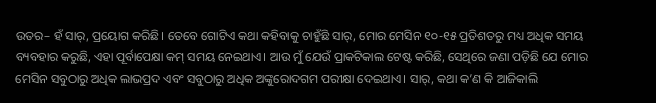ଉତର– ହଁ ସାର୍, ପ୍ରୟୋଗ କରିଛି। ତେବେ ଗୋଟିଏ କଥା କହିବାକୁ ଚାହୁଁଛି ସାର୍, ମୋର ମେସିନ ୧୦-୧୫ ପ୍ରତିଶତରୁ ମଧ୍ୟ ଅଧିକ ସମୟ ବ୍ୟବହାର କରୁଛି, ଏହା ପୂର୍ବାପେକ୍ଷା କମ୍ ସମୟ ନେଇଥାଏ। ଆଉ ମୁଁ ଯେଉଁ ପ୍ରାକଟିକାଲ ଟେଷ୍ଟ କରିଛି, ସେଥିରେ ଜଣା ପଡ଼ିଛି ଯେ ମୋର ମେସିନ ସବୁଠାରୁ ଅଧିକ ଲାଭପ୍ରଦ ଏବଂ ସବୁଠାରୁ ଅଧିକ ଅଙ୍କୁରୋଦଗମ ପରୀକ୍ଷା ଦେଇଥାଏ। ସାର୍, କଥା କ’ଣ କି ଆଜିକାଲି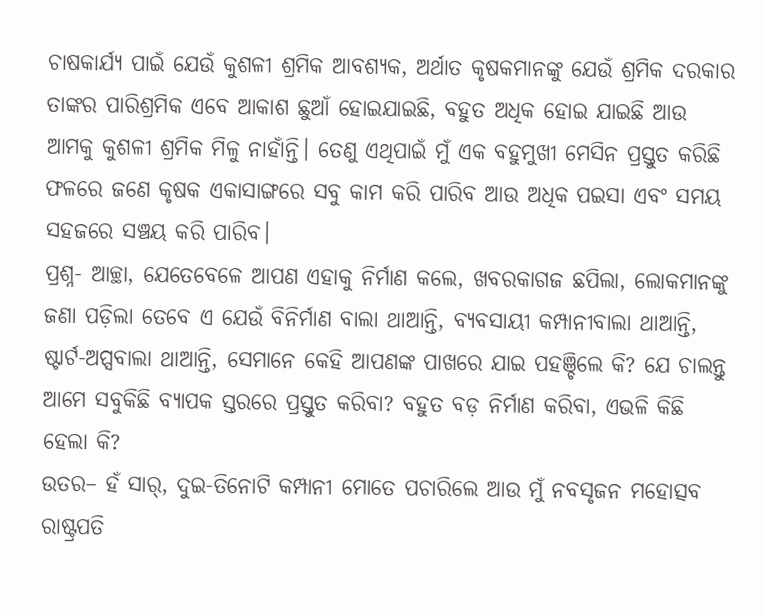ଚାଷକାର୍ଯ୍ୟ ପାଇଁ ଯେଉଁ କୁଶଳୀ ଶ୍ରମିକ ଆବଶ୍ୟକ, ଅର୍ଥାତ କୃଷକମାନଙ୍କୁ ଯେଉଁ ଶ୍ରମିକ ଦରକାର ତାଙ୍କର ପାରିଶ୍ରମିକ ଏବେ ଆକାଶ ଛୁଆଁ ହୋଇଯାଇଛି, ବହୁତ ଅଧିକ ହୋଇ ଯାଇଛି ଆଉ ଆମକୁ କୁଶଳୀ ଶ୍ରମିକ ମିଳୁ ନାହାଁନ୍ତି। ତେଣୁ ଏଥିପାଇଁ ମୁଁ ଏକ ବହୁମୁଖୀ ମେସିନ ପ୍ରସ୍ତୁତ କରିଛି ଫଳରେ ଜଣେ କୃଷକ ଏକାସାଙ୍ଗରେ ସବୁ କାମ କରି ପାରିବ ଆଉ ଅଧିକ ପଇସା ଏବଂ ସମୟ ସହଜରେ ସଞ୍ଚୟ କରି ପାରିବ।
ପ୍ରଶ୍ନ- ଆଚ୍ଛା, ଯେତେବେଳେ ଆପଣ ଏହାକୁ ନିର୍ମାଣ କଲେ, ଖବରକାଗଜ ଛପିଲା, ଲୋକମାନଙ୍କୁ ଜଣା ପଡ଼ିଲା ତେବେ ଏ ଯେଉଁ ବିନିର୍ମାଣ ବାଲା ଥାଆନ୍ତି, ବ୍ୟବସାୟୀ କମ୍ପାନୀବାଲା ଥାଆନ୍ତି, ଷ୍ଟାର୍ଟ-ଅପ୍ସବାଲା ଥାଆନ୍ତି, ସେମାନେ କେହି ଆପଣଙ୍କ ପାଖରେ ଯାଇ ପହଞ୍ଚିଲେ କି? ଯେ ଚାଲନ୍ତୁ ଆମେ ସବୁକିଛି ବ୍ୟାପକ ସ୍ତରରେ ପ୍ରସ୍ତୁତ କରିବା? ବହୁତ ବଡ଼ ନିର୍ମାଣ କରିବା, ଏଭଳି କିଛି ହେଲା କି?
ଉତର– ହଁ ସାର୍, ଦୁଇ-ତିନୋଟି କମ୍ପାନୀ ମୋତେ ପଚାରିଲେ ଆଉ ମୁଁ ନବସୃଜନ ମହୋତ୍ସବ ରାଷ୍ଟ୍ରପତି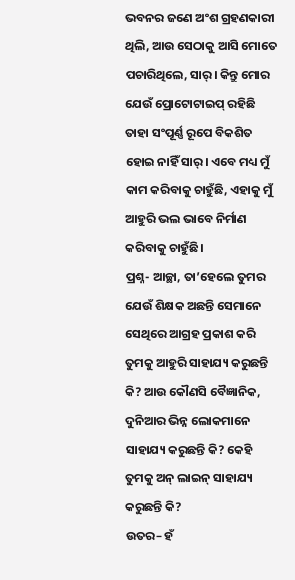ଭବନର ଜଣେ ଅଂଶ ଗ୍ରହଣକାରୀ ଥିଲି, ଆଉ ସେଠାକୁ ଆସି ମୋତେ ପଚାରିଥିଲେ, ସାର୍। କିନ୍ତୁ ମୋର ଯେଉଁ ପ୍ରୋଟୋଟାଇପ୍ ରହିଛି ତାହା ସଂପୂର୍ଣ୍ଣ ରୂପେ ବିକଶିତ ହୋଇ ନାହିଁ ସାର୍। ଏବେ ମଧ୍ୟ ମୁଁ କାମ କରିବାକୁ ଚାହୁଁଛି, ଏହାକୁ ମୁଁ ଆହୁରି ଭଲ ଭାବେ ନିର୍ମାଣ କରିବାକୁ ଚାହୁଁଛି।
ପ୍ରଶ୍ନ- ଆଚ୍ଛା, ତା’ହେଲେ ତୁମର ଯେଉଁ ଶିକ୍ଷକ ଅଛନ୍ତି ସେମାନେ ସେଥିରେ ଆଗ୍ରହ ପ୍ରକାଶ କରି ତୁମକୁ ଆହୁରି ସାହାଯ୍ୟ କରୁଛନ୍ତି କି? ଆଉ କୌଣସି ବୈଜ୍ଞାନିକ, ଦୁନିଆର ଭିନ୍ନ ଲୋକମାନେ ସାହାଯ୍ୟ କରୁଛନ୍ତି କି? କେହି ତୁମକୁ ଅନ୍ ଲାଇନ୍ ସାହାଯ୍ୟ କରୁଛନ୍ତି କି?
ଉତର– ହଁ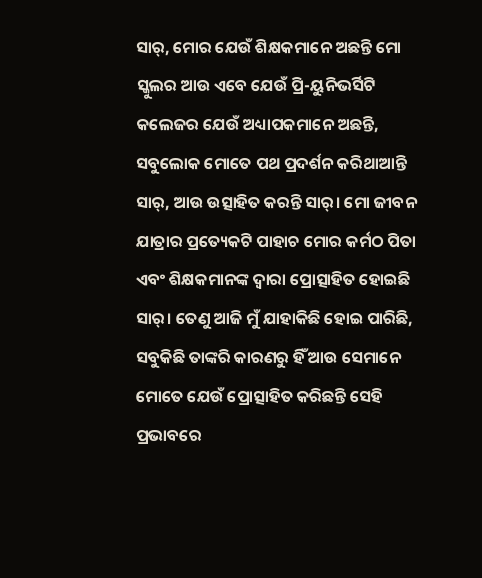ସାର୍, ମୋର ଯେଉଁ ଶିକ୍ଷକମାନେ ଅଛନ୍ତି ମୋ ସ୍କୁଲର ଆଉ ଏବେ ଯେଉଁ ପ୍ରି-ୟୁନିଭର୍ସିଟି କଲେଜର ଯେଉଁ ଅଧ୍ୟାପକମାନେ ଅଛନ୍ତି, ସବୁଲୋକ ମୋତେ ପଥ ପ୍ରଦର୍ଶନ କରିଥାଆନ୍ତି ସାର୍, ଆଉ ଉତ୍ସାହିତ କରନ୍ତି ସାର୍। ମୋ ଜୀବନ ଯାତ୍ରାର ପ୍ରତ୍ୟେକଟି ପାହାଚ ମୋର କର୍ମଠ ପିତା ଏବଂ ଶିକ୍ଷକମାନଙ୍କ ଦ୍ୱାରା ପ୍ରୋତ୍ସାହିତ ହୋଇଛି ସାର୍। ତେଣୁ ଆଜି ମୁଁ ଯାହାକିଛି ହୋଇ ପାରିଛି, ସବୁକିଛି ତାଙ୍କରି କାରଣରୁ ହିଁ ଆଉ ସେମାନେ ମୋତେ ଯେଉଁ ପ୍ରୋତ୍ସାହିତ କରିଛନ୍ତି ସେହି ପ୍ରଭାବରେ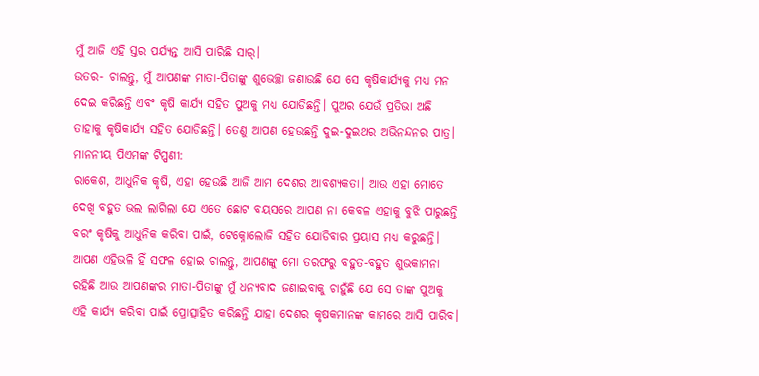ମୁଁ ଆଜି ଏହି ସ୍ତର ପର୍ଯ୍ୟନ୍ତ ଆସି ପାରିଛି ସାର୍।
ଉତର- ଚାଲନ୍ତୁ, ମୁଁ ଆପଣଙ୍କ ମାତା-ପିତାଙ୍କୁ ଶୁଭେଚ୍ଛା ଜଣାଉଛି ଯେ ସେ କୃଷିକାର୍ଯ୍ୟକୁ ମଧ୍ୟ ମନ ଦେଇ କରିଛନ୍ତି ଏବଂ କୃଷି କାର୍ଯ୍ୟ ସହିତ ପୁଅକୁ ମଧ୍ୟ ଯୋଡିଛନ୍ତି। ପୁଅର ଯେଉଁ ପ୍ରତିଭା ଅଛି ତାହାକୁ କୃଷିକାର୍ଯ୍ୟ ସହିତ ଯୋଡିଛନ୍ତି। ତେଣୁ ଆପଣ ହେଉଛନ୍ତି ଦୁଇ-ଦୁଇଥର ଅଭିନନ୍ଦନର ପାତ୍ର।
ମାନନୀୟ ପିଏମଙ୍କ ଟିପ୍ପଣୀ:
ରାକେଶ, ଆଧୁନିକ କୃଷି, ଏହା ହେଉଛି ଆଜି ଆମ ଦେଶର ଆବଶ୍ୟକତା। ଆଉ ଏହା ମୋତେ ଦେଖି ବହୁତ ଭଲ ଲାଗିଲା ଯେ ଏତେ ଛୋଟ ବୟସରେ ଆପଣ ନା କେବଳ ଏହାକୁ ବୁଝି ପାରୁଛନ୍ତି ବରଂ କୃଷିକୁ ଆଧୁନିକ କରିବା ପାଇଁ, ଟେକ୍ନୋଲୋଜି ସହିତ ଯୋଡିବାର ପ୍ରୟାସ ମଧ୍ୟ କରୁଛନ୍ତି। ଆପଣ ଏହିଭଳି ହିଁ ସଫଳ ହୋଇ ଚାଲନ୍ତୁ, ଆପଣଙ୍କୁ ମୋ ତରଫରୁ ବହୁତ-ବହୁତ ଶୁଭକାମନା ରହିଛି ଆଉ ଆପଣଙ୍କର ମାତା-ପିତାଙ୍କୁ ମୁଁ ଧନ୍ୟବାଦ ଜଣାଇବାକୁ ଚାହୁଁଛି ଯେ ସେ ତାଙ୍କ ପୁଅକୁ ଏହି କାର୍ଯ୍ୟ କରିବା ପାଇଁ ପ୍ରୋତ୍ସାହିତ କରିଛନ୍ତି ଯାହା ଦେଶର କୃଷକମାନଙ୍କ କାମରେ ଆସି ପାରିବ।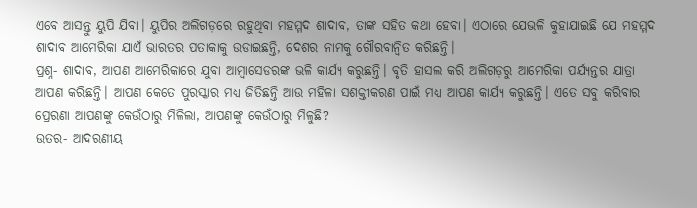ଏବେ ଆସନ୍ତୁ ୟୁପି ଯିବା। ୟୁପିର ଅଲିଗଡ଼ରେ ରହୁଥିବା ମହମ୍ମଦ ଶାଦାବ, ତାଙ୍କ ସହିତ କଥା ହେବା। ଏଠାରେ ଯେଭଳି କୁହାଯାଇଛି ଯେ ମହମ୍ମଦ ଶାଦାବ ଆମେରିକା ଯାଏଁ ଭାରତର ପତାକାକୁ ଉଡାଇଛନ୍ତି, ଦେଶର ନାମକୁ ଗୌରବାନ୍ୱିତ କରିଛନ୍ତି।
ପ୍ରଶ୍ନ- ଶାଦାବ, ଆପଣ ଆମେରିକାରେ ଯୁବା ଆମ୍ବାସେଡରଙ୍କ ଭଳି କାର୍ଯ୍ୟ କରୁଛନ୍ତି। ବୃତି ହାସଲ କରି ଅଲିଗଡ଼ରୁ ଆମେରିକା ପର୍ଯ୍ୟନ୍ତର ଯାତ୍ରା ଆପଣ କରିଛନ୍ତି। ଆପଣ କେତେ ପୁରସ୍କାର ମଧ୍ୟ ଜିତିଛନ୍ତି ଆଉ ମହିଳା ସଶକ୍ତୀକରଣ ପାଇଁ ମଧ୍ୟ ଆପଣ କାର୍ଯ୍ୟ କରୁଛନ୍ତି। ଏତେ ସବୁ କରିବାର ପ୍ରେରଣା ଆପଣଙ୍କୁ କେଉଁଠାରୁ ମିଳିଲା, ଆପଣଙ୍କୁ କେଉଁଠାରୁ ମିଳୁଛି?
ଉତର- ଆଦରଣୀୟ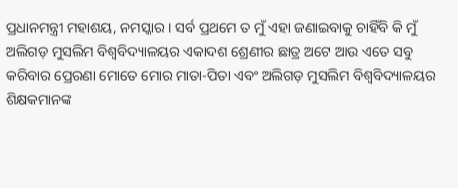ପ୍ରଧାନମନ୍ତ୍ରୀ ମହାଶୟ, ନମସ୍କାର। ସର୍ବ ପ୍ରଥମେ ତ ମୁଁ ଏହା ଜଣାଇବାକୁ ଚାହିଁବି କି ମୁଁ ଅଲିଗଡ଼ ମୁସଲିମ ବିଶ୍ୱବିଦ୍ୟାଳୟର ଏକାଦଶ ଶ୍ରେଣୀର ଛାତ୍ର ଅଟେ ଆଉ ଏତେ ସବୁ କରିବାର ପ୍ରେରଣା ମୋତେ ମୋର ମାତା-ପିତା ଏବଂ ଅଲିଗଡ଼ ମୁସଲିମ ବିଶ୍ୱବିଦ୍ୟାଳୟର ଶିକ୍ଷକମାନଙ୍କ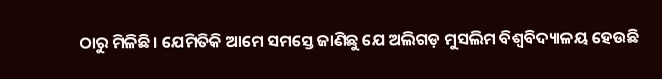ଠାରୁ ମିଳିଛି। ଯେମିତିକି ଆମେ ସମସ୍ତେ ଜାଣିଛୁ ଯେ ଅଲିଗଡ଼ ମୁସଲିମ ବିଶ୍ୱବିଦ୍ୟାଳୟ ହେଉଛି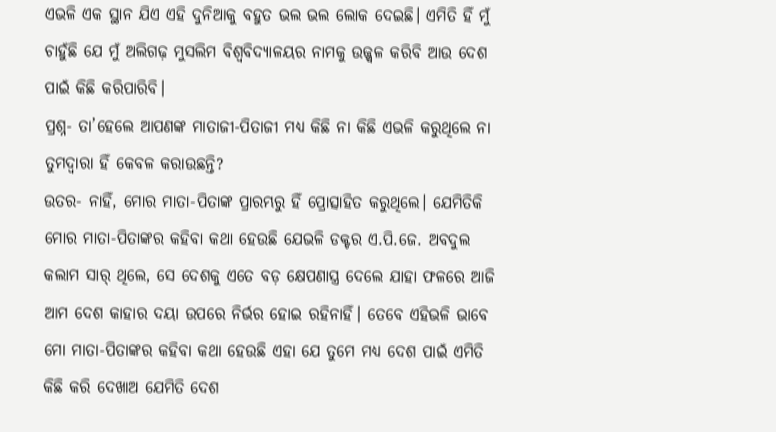ଏଭଳି ଏକ ସ୍ଥାନ ଯିଏ ଏହି ଦୁନିଆକୁ ବହୁତ ଭଲ ଭଲ ଲୋକ ଦେଇଛି। ଏମିତି ହିଁ ମୁଁ ଚାହୁଁଛି ଯେ ମୁଁ ଅଲିଗଢ଼ ମୁସଲିମ ବିଶ୍ୱବିଦ୍ୟାଳୟର ନାମକୁ ଉଜ୍ଜ୍ୱଳ କରିବି ଆଉ ଦେଶ ପାଇଁ କିଛି କରିପାରିବି।
ପ୍ରଶ୍ନ- ତା’ହେଲେ ଆପଣଙ୍କ ମାତାଜୀ-ପିତାଜୀ ମଧ୍ୟ କିଛି ନା କିଛି ଏଭଳି କରୁଥିଲେ ନା ତୁମଦ୍ୱାରା ହିଁ କେବଳ କରାଉଛନ୍ତି?
ଉତର- ନାହିଁ, ମୋର ମାତା-ପିତାଙ୍କ ପ୍ରାରମ୍ଭରୁ ହିଁ ପ୍ରୋତ୍ସାହିତ କରୁଥିଲେ। ଯେମିତିକି ମୋର ମାତା-ପିତାଙ୍କର କହିବା କଥା ହେଉଛି ଯେଭଳି ଡକ୍ଟର ଏ.ପି.ଜେ. ଅବଦୁଲ କଲାମ ସାର୍ ଥିଲେ, ସେ ଦେଶକୁ ଏତେ ବଡ଼ କ୍ଷେପଣାସ୍ତ୍ର ଦେଲେ ଯାହା ଫଳରେ ଆଜି ଆମ ଦେଶ କାହାର ଦୟା ଉପରେ ନିର୍ଭର ହୋଇ ରହିନାହିଁ। ତେବେ ଏହିଭଳି ଭାବେ ମୋ ମାତା-ପିତାଙ୍କର କହିବା କଥା ହେଉଛି ଏହା ଯେ ତୁମେ ମଧ୍ୟ ଦେଶ ପାଇଁ ଏମିତି କିଛି କରି ଦେଖାଅ ଯେମିତି ଦେଶ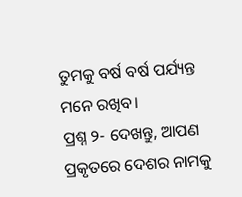ତୁମକୁ ବର୍ଷ ବର୍ଷ ପର୍ଯ୍ୟନ୍ତ ମନେ ରଖିବ।
ପ୍ରଶ୍ନ ୨- ଦେଖନ୍ତୁ, ଆପଣ ପ୍ରକୃତରେ ଦେଶର ନାମକୁ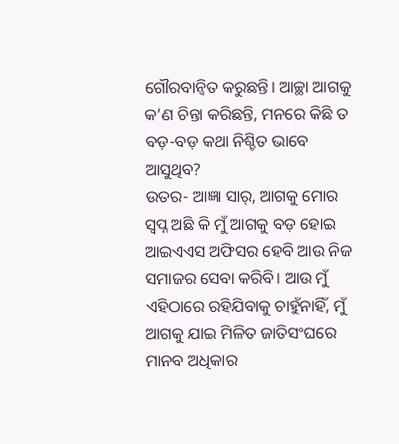ଗୌରବାନ୍ୱିତ କରୁଛନ୍ତି। ଆଚ୍ଛା ଆଗକୁ କ’ଣ ଚିନ୍ତା କରିଛନ୍ତି, ମନରେ କିଛି ତ ବଡ଼-ବଡ଼ କଥା ନିଶ୍ଚିତ ଭାବେ ଆସୁଥିବ?
ଉତର- ଆଜ୍ଞା ସାର୍, ଆଗକୁ ମୋର ସ୍ୱପ୍ନ ଅଛି କି ମୁଁ ଆଗକୁ ବଡ଼ ହୋଇ ଆଇଏଏସ ଅଫିସର ହେବି ଆଉ ନିଜ ସମାଜର ସେବା କରିବି। ଆଉ ମୁଁ ଏହିଠାରେ ରହିଯିବାକୁ ଚାହୁଁନାହିଁ, ମୁଁ ଆଗକୁ ଯାଇ ମିଳିତ ଜାତିସଂଘରେ ମାନବ ଅଧିକାର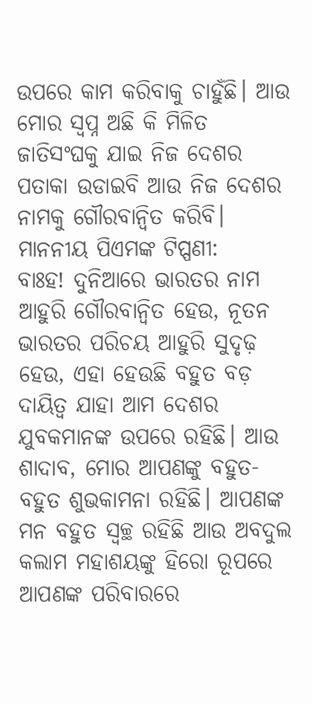ଉପରେ କାମ କରିବାକୁ ଚାହୁଁଛି। ଆଉ ମୋର ସ୍ୱପ୍ନ ଅଛି କି ମିଳିତ ଜାତିସଂଘକୁ ଯାଇ ନିଜ ଦେଶର ପତାକା ଉଡାଇବି ଆଉ ନିଜ ଦେଶର ନାମକୁ ଗୌରବାନ୍ୱିତ କରିବି।
ମାନନୀୟ ପିଏମଙ୍କ ଟିପ୍ପଣୀ:
ବାଃହ! ଦୁନିଆରେ ଭାରତର ନାମ ଆହୁରି ଗୌରବାନ୍ୱିତ ହେଉ, ନୂତନ ଭାରତର ପରିଚୟ ଆହୁରି ସୁଦୃଢ଼ ହେଉ, ଏହା ହେଉଛି ବହୁତ ବଡ଼ ଦାୟିତ୍ୱ ଯାହା ଆମ ଦେଶର ଯୁବକମାନଙ୍କ ଉପରେ ରହିଛି। ଆଉ ଶାଦାବ, ମୋର ଆପଣଙ୍କୁ ବହୁତ-ବହୁତ ଶୁଭକାମନା ରହିଛି। ଆପଣଙ୍କ ମନ ବହୁତ ସ୍ୱଚ୍ଛ ରହିଛି ଆଉ ଅବଦୁଲ କଲାମ ମହାଶୟଙ୍କୁ ହିରୋ ରୂପରେ ଆପଣଙ୍କ ପରିବାରରେ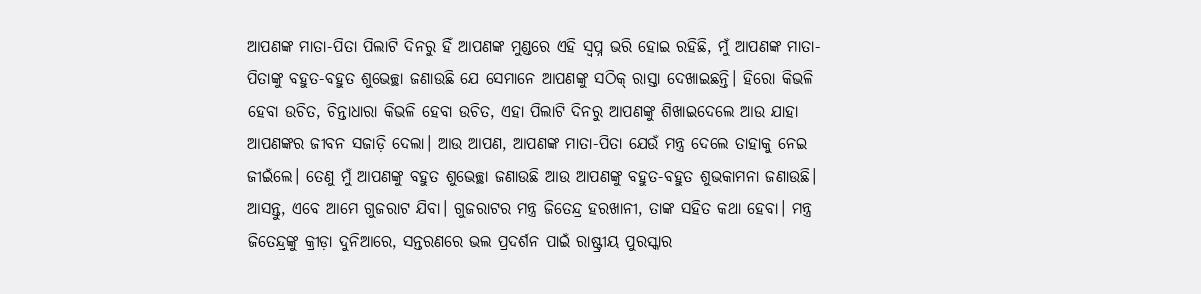ଆପଣଙ୍କ ମାତା-ପିତା ପିଲାଟି ଦିନରୁ ହିଁ ଆପଣଙ୍କ ମୁଣ୍ଡରେ ଏହି ସ୍ୱପ୍ନ ଭରି ହୋଇ ରହିଛି, ମୁଁ ଆପଣଙ୍କ ମାତା-ପିତାଙ୍କୁ ବହୁତ-ବହୁତ ଶୁଭେଚ୍ଛା ଜଣାଉଛି ଯେ ସେମାନେ ଆପଣଙ୍କୁ ସଠିକ୍ ରାସ୍ତା ଦେଖାଇଛନ୍ତି। ହିରୋ କିଭଳି ହେବା ଉଚିତ, ଚିନ୍ତାଧାରା କିଭଳି ହେବା ଉଚିତ, ଏହା ପିଲାଟି ଦିନରୁ ଆପଣଙ୍କୁ ଶିଖାଇଦେଲେ ଆଉ ଯାହା ଆପଣଙ୍କର ଜୀବନ ସଜାଡ଼ି ଦେଲା। ଆଉ ଆପଣ, ଆପଣଙ୍କ ମାତା-ପିତା ଯେଉଁ ମନ୍ତ୍ର ଦେଲେ ତାହାକୁ ନେଇ ଜୀଇଁଲେ। ତେଣୁ ମୁଁ ଆପଣଙ୍କୁ ବହୁତ ଶୁଭେଚ୍ଛା ଜଣାଉଛି ଆଉ ଆପଣଙ୍କୁ ବହୁତ-ବହୁତ ଶୁଭକାମନା ଜଣାଉଛି।
ଆସନ୍ତୁ, ଏବେ ଆମେ ଗୁଜରାଟ ଯିବା। ଗୁଜରାଟର ମନ୍ତ୍ର ଜିତେନ୍ଦ୍ର ହରଖାନୀ, ତାଙ୍କ ସହିତ କଥା ହେବା। ମନ୍ତ୍ର ଜିତେନ୍ଦ୍ରଙ୍କୁ କ୍ରୀଡ଼ା ଦୁନିଆରେ, ସନ୍ତରଣରେ ଭଲ ପ୍ରଦର୍ଶନ ପାଇଁ ରାଷ୍ଟ୍ରୀୟ ପୁରସ୍କାର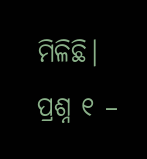ମିଳିଛି।
ପ୍ରଶ୍ନ ୧ –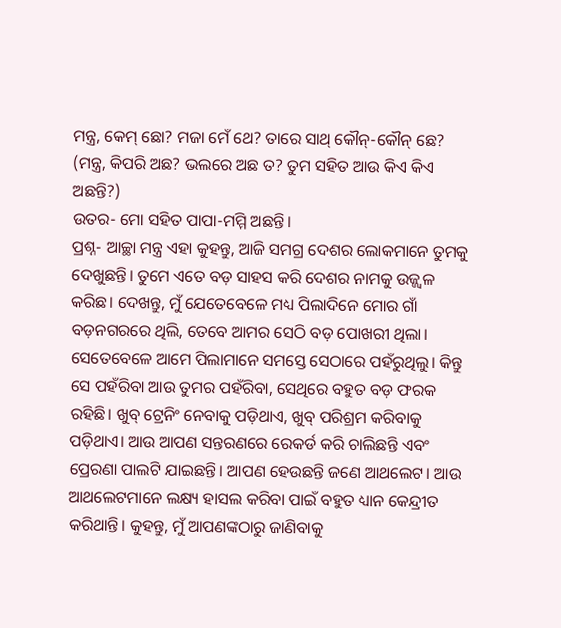ମନ୍ତ୍ର, କେମ୍ ଛୋ? ମଜା ମେଁ ଥେ? ତାରେ ସାଥ୍ କୌନ୍-କୌନ୍ ଛେ?
(ମନ୍ତ୍ର, କିପରି ଅଛ? ଭଲରେ ଅଛ ତ? ତୁମ ସହିତ ଆଉ କିଏ କିଏ ଅଛନ୍ତି?)
ଉତର- ମୋ ସହିତ ପାପା-ମମ୍ମି ଅଛନ୍ତି।
ପ୍ରଶ୍ନ- ଆଚ୍ଛା ମନ୍ତ୍ର ଏହା କୁହନ୍ତୁ, ଆଜି ସମଗ୍ର ଦେଶର ଲୋକମାନେ ତୁମକୁ ଦେଖୁଛନ୍ତି। ତୁମେ ଏତେ ବଡ଼ ସାହସ କରି ଦେଶର ନାମକୁ ଉଜ୍ଜ୍ୱଳ କରିଛ। ଦେଖନ୍ତୁ, ମୁଁ ଯେତେବେଳେ ମଧ୍ୟ ପିଲାଦିନେ ମୋର ଗାଁ ବଡ଼ନଗରରେ ଥିଲି, ତେବେ ଆମର ସେଠି ବଡ଼ ପୋଖରୀ ଥିଲା। ସେତେବେଳେ ଆମେ ପିଲାମାନେ ସମସ୍ତେ ସେଠାରେ ପହଁରୁଥିଲୁ। କିନ୍ତୁ ସେ ପହଁରିବା ଆଉ ତୁମର ପହଁରିବା, ସେଥିରେ ବହୁତ ବଡ଼ ଫରକ ରହିଛି। ଖୁବ୍ ଟ୍ରେନିଂ ନେବାକୁ ପଡ଼ିଥାଏ, ଖୁବ୍ ପରିଶ୍ରମ କରିବାକୁ ପଡ଼ିଥାଏ। ଆଉ ଆପଣ ସନ୍ତରଣରେ ରେକର୍ଡ କରି ଚାଲିଛନ୍ତି ଏବଂ ପ୍ରେରଣା ପାଲଟି ଯାଇଛନ୍ତି। ଆପଣ ହେଉଛନ୍ତି ଜଣେ ଆଥଲେଟ। ଆଉ ଆଥଲେଟମାନେ ଲକ୍ଷ୍ୟ ହାସଲ କରିବା ପାଇଁ ବହୁତ ଧ୍ୟାନ କେନ୍ଦ୍ରୀତ କରିଥାନ୍ତି। କୁହନ୍ତୁ, ମୁଁ ଆପଣଙ୍କଠାରୁ ଜାଣିବାକୁ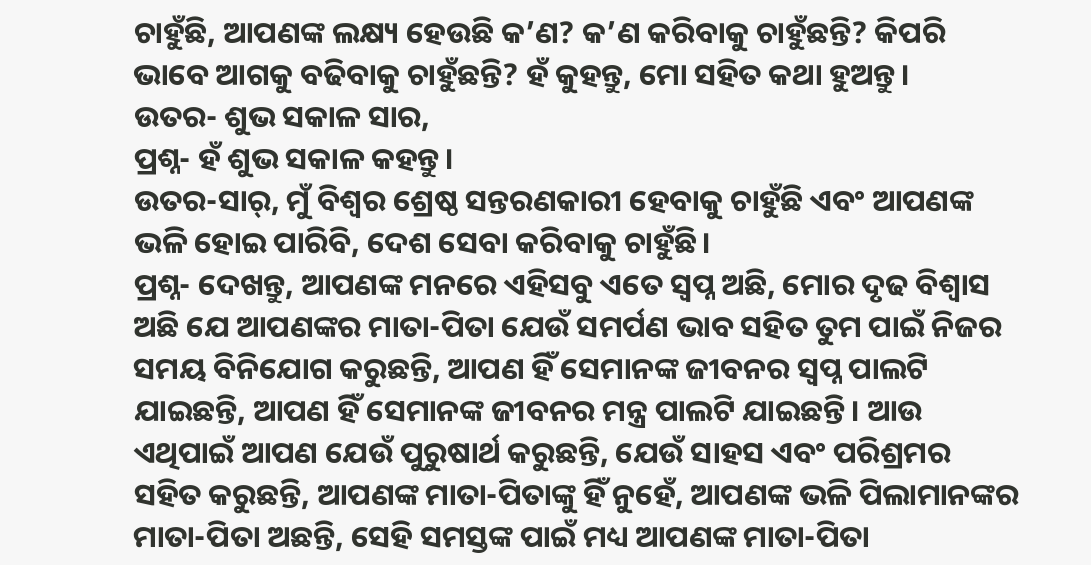ଚାହୁଁଛି, ଆପଣଙ୍କ ଲକ୍ଷ୍ୟ ହେଉଛି କ’ଣ? କ’ଣ କରିବାକୁ ଚାହୁଁଛନ୍ତି? କିପରି ଭାବେ ଆଗକୁ ବଢିବାକୁ ଚାହୁଁଛନ୍ତି? ହଁ କୁହନ୍ତୁ, ମୋ ସହିତ କଥା ହୁଅନ୍ତୁ।
ଉତର- ଶୁଭ ସକାଳ ସାର,
ପ୍ରଶ୍ନ- ହଁ ଶୁଭ ସକାଳ କହନ୍ତୁ।
ଉତର-ସାର୍, ମୁଁ ବିଶ୍ୱର ଶ୍ରେଷ୍ଠ ସନ୍ତରଣକାରୀ ହେବାକୁ ଚାହୁଁଛି ଏବଂ ଆପଣଙ୍କ ଭଳି ହୋଇ ପାରିବି, ଦେଶ ସେବା କରିବାକୁ ଚାହୁଁଛି।
ପ୍ରଶ୍ନ- ଦେଖନ୍ତୁ, ଆପଣଙ୍କ ମନରେ ଏହିସବୁ ଏତେ ସ୍ୱପ୍ନ ଅଛି, ମୋର ଦୃଢ ବିଶ୍ୱାସ ଅଛି ଯେ ଆପଣଙ୍କର ମାତା-ପିତା ଯେଉଁ ସମର୍ପଣ ଭାବ ସହିତ ତୁମ ପାଇଁ ନିଜର ସମୟ ବିନିଯୋଗ କରୁଛନ୍ତି, ଆପଣ ହିଁ ସେମାନଙ୍କ ଜୀବନର ସ୍ୱପ୍ନ ପାଲଟି ଯାଇଛନ୍ତି, ଆପଣ ହିଁ ସେମାନଙ୍କ ଜୀବନର ମନ୍ତ୍ର ପାଲଟି ଯାଇଛନ୍ତି। ଆଉ ଏଥିପାଇଁ ଆପଣ ଯେଉଁ ପୁରୁଷାର୍ଥ କରୁଛନ୍ତି, ଯେଉଁ ସାହସ ଏବଂ ପରିଶ୍ରମର ସହିତ କରୁଛନ୍ତି, ଆପଣଙ୍କ ମାତା-ପିତାଙ୍କୁ ହିଁ ନୁହେଁ, ଆପଣଙ୍କ ଭଳି ପିଲାମାନଙ୍କର ମାତା-ପିତା ଅଛନ୍ତି, ସେହି ସମସ୍ତଙ୍କ ପାଇଁ ମଧ୍ୟ ଆପଣଙ୍କ ମାତା-ପିତା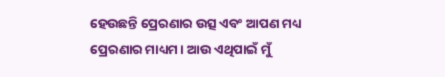ହେଉଛନ୍ତି ପ୍ରେରଣାର ଉତ୍ସ ଏବଂ ଆପଣ ମଧ୍ୟ ପ୍ରେରଣାର ମାଧ୍ୟମ। ଆଉ ଏଥିପାଇଁ ମୁଁ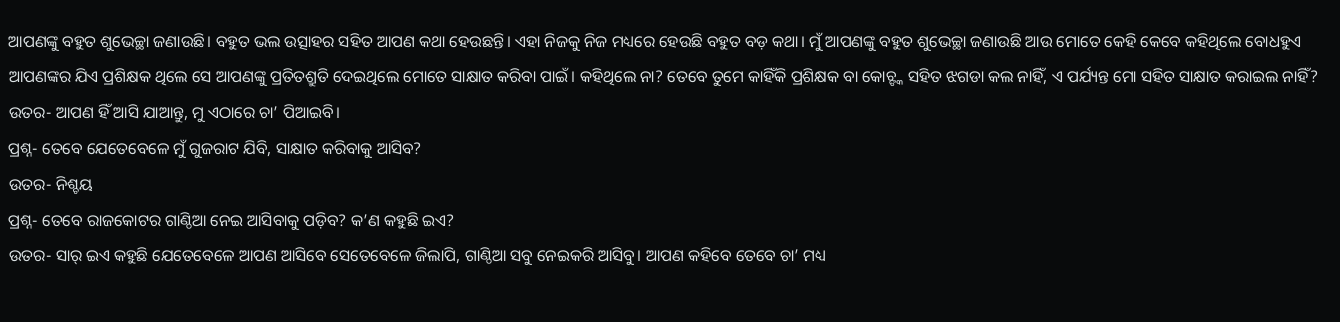ଆପଣଙ୍କୁ ବହୁତ ଶୁଭେଚ୍ଛା ଜଣାଉଛି। ବହୁତ ଭଲ ଉତ୍ସାହର ସହିତ ଆପଣ କଥା ହେଉଛନ୍ତି। ଏହା ନିଜକୁ ନିଜ ମଧ୍ୟରେ ହେଉଛି ବହୁତ ବଡ଼ କଥା। ମୁଁ ଆପଣଙ୍କୁ ବହୁତ ଶୁଭେଚ୍ଛା ଜଣାଉଛି ଆଉ ମୋତେ କେହି କେବେ କହିଥିଲେ ବୋଧହୁଏ ଆପଣଙ୍କର ଯିଏ ପ୍ରଶିକ୍ଷକ ଥିଲେ ସେ ଆପଣଙ୍କୁ ପ୍ରତିତଶ୍ରୁତି ଦେଇଥିଲେ ମୋତେ ସାକ୍ଷାତ କରିବା ପାଇଁ। କହିଥିଲେ ନା? ତେବେ ତୁମେ କାହିଁକି ପ୍ରଶିକ୍ଷକ ବା କୋଚ୍ଙ୍କ ସହିତ ଝଗଡା କଲ ନାହିଁ, ଏ ପର୍ଯ୍ୟନ୍ତ ମୋ ସହିତ ସାକ୍ଷାତ କରାଇଲ ନାହିଁ?
ଉତର- ଆପଣ ହିଁ ଆସି ଯାଆନ୍ତୁ, ମୁ ଏଠାରେ ଚା’ ପିଆଇବି।
ପ୍ରଶ୍ନ- ତେବେ ଯେତେବେଳେ ମୁଁ ଗୁଜରାଟ ଯିବି, ସାକ୍ଷାତ କରିବାକୁ ଆସିବ?
ଉତର- ନିଶ୍ଚୟ
ପ୍ରଶ୍ନ- ତେବେ ରାଜକୋଟର ଗାଣ୍ଠିଆ ନେଇ ଆସିବାକୁ ପଡ଼ିବ? କ’ଣ କହୁଛି ଇଏ?
ଉତର- ସାର୍ ଇଏ କହୁଛି ଯେତେବେଳେ ଆପଣ ଆସିବେ ସେତେବେଳେ ଜିଲାପି, ଗାଣ୍ଠିଆ ସବୁ ନେଇକରି ଆସିବୁ। ଆପଣ କହିବେ ତେବେ ଚା’ ମଧ୍ୟ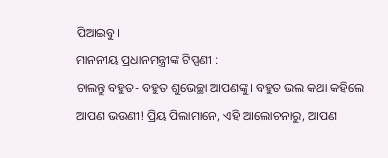ପିଆଇବୁ।
ମାନନୀୟ ପ୍ରଧାନମନ୍ତ୍ରୀଙ୍କ ଟିପ୍ପଣୀ :
ଚାଲନ୍ତୁ ବହୁତ- ବହୁତ ଶୁଭେଚ୍ଛା ଆପଣଙ୍କୁ। ବହୁତ ଭଲ କଥା କହିଲେ ଆପଣ ଭଉଣୀ! ପ୍ରିୟ ପିଲାମାନେ, ଏହି ଆଲୋଚନାରୁ, ଆପଣ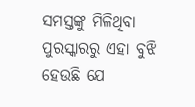ସମସ୍ତଙ୍କୁ ମିଳିଥିବା ପୁରସ୍କାରରୁ ଏହା ବୁଝି ହେଉଛି ଯେ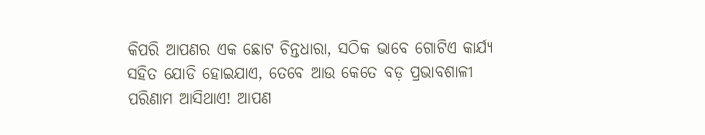କିପରି ଆପଣର ଏକ ଛୋଟ ଚିନ୍ତଧାରା, ସଠିକ ଭାବେ ଗୋଟିଏ କାର୍ଯ୍ୟ ସହିତ ଯୋଡି ହୋଇଯାଏ, ତେବେ ଆଉ କେତେ ବଡ଼ ପ୍ରଭାବଶାଳୀ ପରିଣାମ ଆସିଥାଏ! ଆପଣ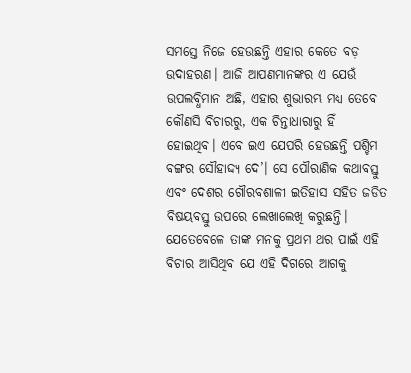ସମସ୍ତେ ନିଜେ ହେଉଛନ୍ତି ଏହାର କେତେ ବଡ଼ ଉଦାହରଣ। ଆଜି ଆପଣମାନଙ୍କର ଏ ଯେଉଁ ଉପଲବ୍ଧିମାନ ଅଛି, ଏହାର ଶୁଭାରମ୍ଭ ମଧ୍ୟ ତେବେ କୌଣସି ବିଚାରରୁ, ଏକ ଚିନ୍ତାଧାରାରୁ ହିଁ ହୋଇଥିବ। ଏବେ ଇଏ ଯେପରି ହେଉଛନ୍ତି ପଶ୍ଚିମ ବଙ୍ଗର ସୌହାଦ୍ଦ୍ୟ ଦେ’। ସେ ପୌରାଣିକ କଥାବସ୍ତୁ ଏବଂ ଦେଶର ଗୌରବଶାଳୀ ଇତିହାସ ସହିତ ଜଡିତ ବିଷୟବସ୍ତୁ ଉପରେ ଲେଖାଲେଖି କରୁଛନ୍ତି। ଯେତେବେଳେ ତାଙ୍କ ମନକୁ ପ୍ରଥମ ଥର ପାଇଁ ଏହି ବିଚାର ଆସିଥିବ ଯେ ଏହି ଦିଗରେ ଆଗକୁ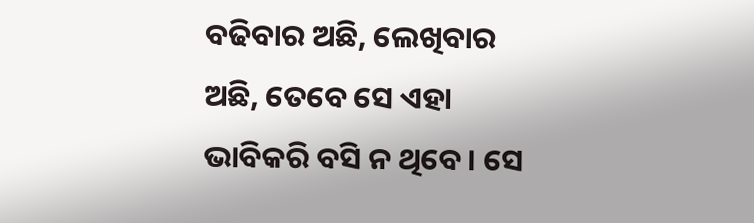ବଢିବାର ଅଛି, ଲେଖିବାର ଅଛି, ତେବେ ସେ ଏହା ଭାବିକରି ବସି ନ ଥିବେ। ସେ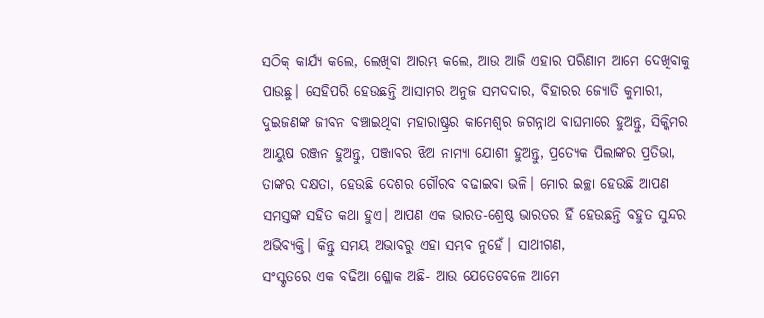ସଠିକ୍ କାର୍ଯ୍ୟ କଲେ, ଲେଖିବା ଆରମ୍ଭ କଲେ, ଆଉ ଆଜି ଏହାର ପରିଣାମ ଆମେ ଦେଖିବାକୁ ପାଉଛୁ। ସେହିପରି ହେଉଛନ୍ତି ଆସାମର ଅନୁଜ ସମଦଦାର, ବିହାରର ଜ୍ୟୋତି କୁମାରୀ, ଦୁଇଜଣଙ୍କ ଜୀବନ ବଞ୍ଚାଇଥିବା ମହାରାଷ୍ଟ୍ରର କାମେଶ୍ୱର ଜଗନ୍ନାଥ ବାଘମାରେ ହୁଅନ୍ତୁ, ସିକ୍କିମର ଆୟୁଷ ରଞ୍ଜନ ହୁଅନ୍ତୁ, ପଞ୍ଜାବର ଝିଅ ନାମ୍ୟା ଯୋଶୀ ହୁଅନ୍ତୁ, ପ୍ରତ୍ୟେକ ପିଲାଙ୍କର ପ୍ରତିଭା, ତାଙ୍କର ଦକ୍ଷତା, ହେଉଛି ଦେଶର ଗୌରବ ବଢାଇବା ଭଳି। ମୋର ଇଚ୍ଛା ହେଉଛି ଆପଣ ସମସ୍ତଙ୍କ ସହିତ କଥା ହୁଏ। ଆପଣ ଏକ ଭାରତ-ଶ୍ରେଷ୍ଠ ଭାରତର ହିଁ ହେଉଛନ୍ତି ବହୁତ ସୁନ୍ଦର ଅଭିବ୍ୟକ୍ତି। କିନ୍ତୁ ସମୟ ଅଭାବରୁ ଏହା ସମ୍ଭବ ନୁହେଁ। ସାଥୀଗଣ,
ସଂସ୍କୃତରେ ଏକ ବଢିଆ ଶ୍ଳୋକ ଅଛି- ଆଉ ଯେତେବେଳେ ଆମେ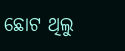ଛୋଟ ଥିଲୁ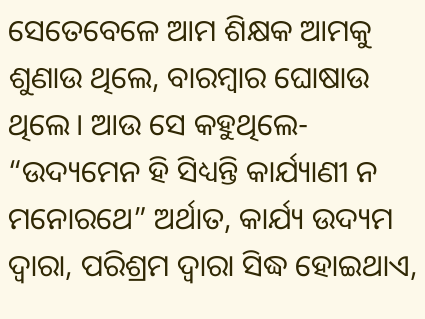ସେତେବେଳେ ଆମ ଶିକ୍ଷକ ଆମକୁ ଶୁଣାଉ ଥିଲେ, ବାରମ୍ବାର ଘୋଷାଉ ଥିଲେ। ଆଉ ସେ କହୁଥିଲେ- “ଉଦ୍ୟମେନ ହି ସିଧ୍ୟନ୍ତି କାର୍ଯ୍ୟାଣୀ ନ ମନୋରଥେ” ଅର୍ଥାତ, କାର୍ଯ୍ୟ ଉଦ୍ୟମ ଦ୍ୱାରା, ପରିଶ୍ରମ ଦ୍ୱାରା ସିଦ୍ଧ ହୋଇଥାଏ,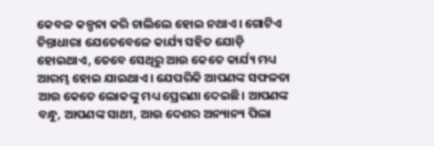କେବଳ କଳ୍ପନା କରି ଚାଲିଲେ ହୋଇ ନଥାଏ। ଗୋଟିଏ ଚିନ୍ତାଧାରା ଯେତେବେଳେ କାର୍ଯ୍ୟ ସହିତ ଯୋଡ଼ି ହୋଇଥାଏ, ତେବେ ସେଥିରୁ ଆଉ କେତେ କାର୍ଯ୍ୟ ମଧ୍ୟ ଆରମ୍ଭ ହୋଇ ଯାଇଥାଏ। ଯେପରିକି ଆପଣଙ୍କ ସଫଳତା ଆଉ କେତେ ଲୋକଙ୍କୁ ମଧ୍ୟ ପ୍ରେରଣା ଦେଇଛି। ଆପଣଙ୍କ ବନ୍ଧୁ, ଆପଣଙ୍କ ସାଥୀ, ଆଉ ଦେଶର ଅନ୍ୟାନ୍ୟ ପିଲା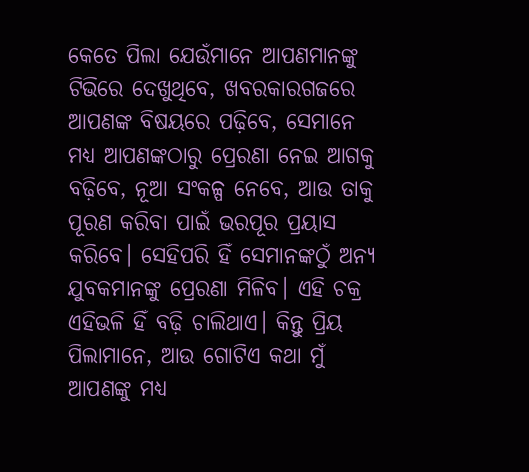କେତେ ପିଲା ଯେଉଁମାନେ ଆପଣମାନଙ୍କୁ ଟିଭିରେ ଦେଖୁଥିବେ, ଖବରକାରଗଜରେ ଆପଣଙ୍କ ବିଷୟରେ ପଢ଼ିବେ, ସେମାନେ ମଧ୍ୟ ଆପଣଙ୍କଠାରୁ ପ୍ରେରଣା ନେଇ ଆଗକୁ ବଢ଼ିବେ, ନୂଆ ସଂକଳ୍ପ ନେବେ, ଆଉ ତାକୁ ପୂରଣ କରିବା ପାଇଁ ଭରପୂର ପ୍ରୟାସ କରିବେ। ସେହିପରି ହିଁ ସେମାନଙ୍କଠୁଁ ଅନ୍ୟ ଯୁବକମାନଙ୍କୁ ପ୍ରେରଣା ମିଳିବ। ଏହି ଚକ୍ର ଏହିଭଳି ହିଁ ବଢ଼ି ଚାଲିଥାଏ। କିନ୍ତୁ ପ୍ରିୟ ପିଲାମାନେ, ଆଉ ଗୋଟିଏ କଥା ମୁଁ ଆପଣଙ୍କୁ ମଧ୍ୟ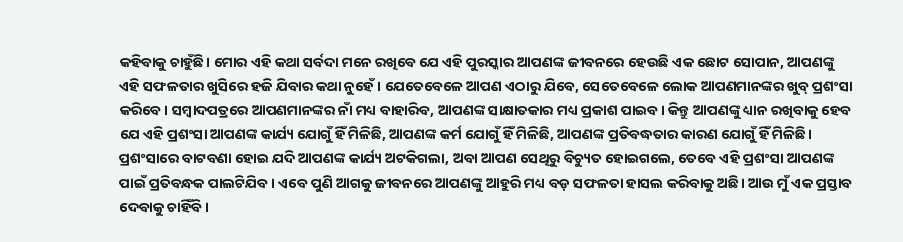କହିବାକୁ ଚାହୁଁଛି। ମୋର ଏହି କଥା ସର୍ବଦା ମନେ ରଖିବେ ଯେ ଏହି ପୁରସ୍କାର ଆପଣଙ୍କ ଜୀବନରେ ହେଉଛି ଏକ ଛୋଟ ସୋପାନ, ଆପଣଙ୍କୁ ଏହି ସଫଳତାର ଖୁସିରେ ହଜି ଯିବାର କଥା ନୁହେଁ। ଯେତେବେଳେ ଆପଣ ଏଠାରୁ ଯିବେ, ସେତେବେଳେ ଲୋକ ଆପଣମାନଙ୍କର ଖୁବ୍ ପ୍ରଶଂସା କରିବେ। ସମ୍ବାଦପତ୍ରରେ ଆପଣମାନଙ୍କର ନାଁ ମଧ୍ୟ ବାହାରିବ, ଆପଣଙ୍କ ସାକ୍ଷାତକାର ମଧ୍ୟ ପ୍ରକାଶ ପାଇବ। କିନ୍ତୁ ଆପଣଙ୍କୁ ଧ୍ୟାନ ରଖିବାକୁ ହେବ ଯେ ଏହି ପ୍ରଶଂସା ଆପଣଙ୍କ କାର୍ଯ୍ୟ ଯୋଗୁଁ ହିଁ ମିଳିଛି, ଆପଣଙ୍କ କର୍ମ ଯୋଗୁଁ ହିଁ ମିଳିଛି, ଆପଣଙ୍କ ପ୍ରତିବଦ୍ଧତାର କାରଣ ଯୋଗୁଁ ହିଁ ମିଳିଛି। ପ୍ରଶଂସାରେ ବାଟବଣା ହୋଇ ଯଦି ଆପଣଙ୍କ କାର୍ଯ୍ୟ ଅଟକିଗଲା, ଅବା ଆପଣ ସେଥିରୁ ବିଚ୍ୟୁତ ହୋଇଗଲେ, ତେବେ ଏହି ପ୍ରଶଂସା ଆପଣଙ୍କ ପାଇଁ ପ୍ରତିବନ୍ଧକ ପାଲଟିଯିବ। ଏବେ ପୁଣି ଆଗକୁ ଜୀବନରେ ଆପଣଙ୍କୁ ଆହୁରି ମଧ୍ୟ ବଡ଼ ସଫଳତା ହାସଲ କରିବାକୁ ଅଛି। ଆଉ ମୁଁ ଏକ ପ୍ରସ୍ତାବ ଦେବାକୁ ଚାହିଁବି।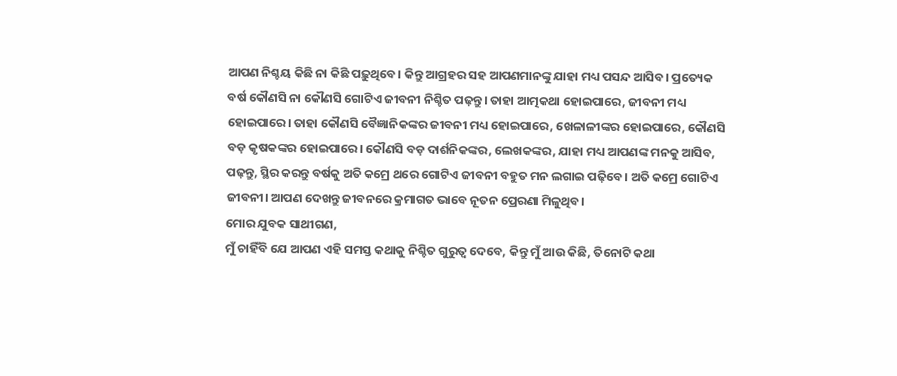ଆପଣ ନିଶ୍ଚୟ କିଛି ନା କିଛି ପଢ଼ୁଥିବେ। କିନ୍ତୁ ଆଗ୍ରହର ସହ ଆପଣମାନଙ୍କୁ ଯାହା ମଧ୍ୟ ପସନ୍ଦ ଆସିବ। ପ୍ରତ୍ୟେକ ବର୍ଷ କୌଣସି ନା କୌଣସି ଗୋଟିଏ ଜୀବନୀ ନିଶ୍ଚିତ ପଢ଼ନ୍ତୁ। ତାହା ଆତ୍ମକଥା ହୋଇପାରେ, ଜୀବନୀ ମଧ୍ୟ ହୋଇପାରେ। ତାହା କୌଣସି ବୈଜ୍ଞାନିକଙ୍କର ଜୀବନୀ ମଧ୍ୟ ହୋଇପାରେ, ଖେଳାଳୀଙ୍କର ହୋଇପାରେ, କୌଣସି ବଡ଼ କୃଷକଙ୍କର ହୋଇପାରେ। କୌଣସି ବଡ଼ ଦାର୍ଶନିକଙ୍କର, ଲେଖକଙ୍କର, ଯାହା ମଧ୍ୟ ଆପଣଙ୍କ ମନକୁ ଆସିବ, ପଢ଼ନ୍ତୁ, ସ୍ଥିର କରନ୍ତୁ ବର୍ଷକୁ ଅତି କମ୍ରେ ଥରେ ଗୋଟିଏ ଜୀବନୀ ବହୁତ ମନ ଲଗାଇ ପଢ଼ିବେ। ଅତି କମ୍ରେ ଗୋଟିଏ ଜୀବନୀ। ଆପଣ ଦେଖନ୍ତୁ ଜୀବନରେ କ୍ରମାଗତ ଭାବେ ନୂତନ ପ୍ରେରଣା ମିଳୁଥିବ।
ମୋର ଯୁବକ ସାଥୀଗଣ,
ମୁଁ ଚାହିଁବି ଯେ ଆପଣ ଏହି ସମସ୍ତ କଥାକୁ ନିଶ୍ଚିତ ଗୁରୁତ୍ୱ ଦେବେ, କିନ୍ତୁ ମୁଁ ଆଉ କିଛି, ତିନୋଟି କଥା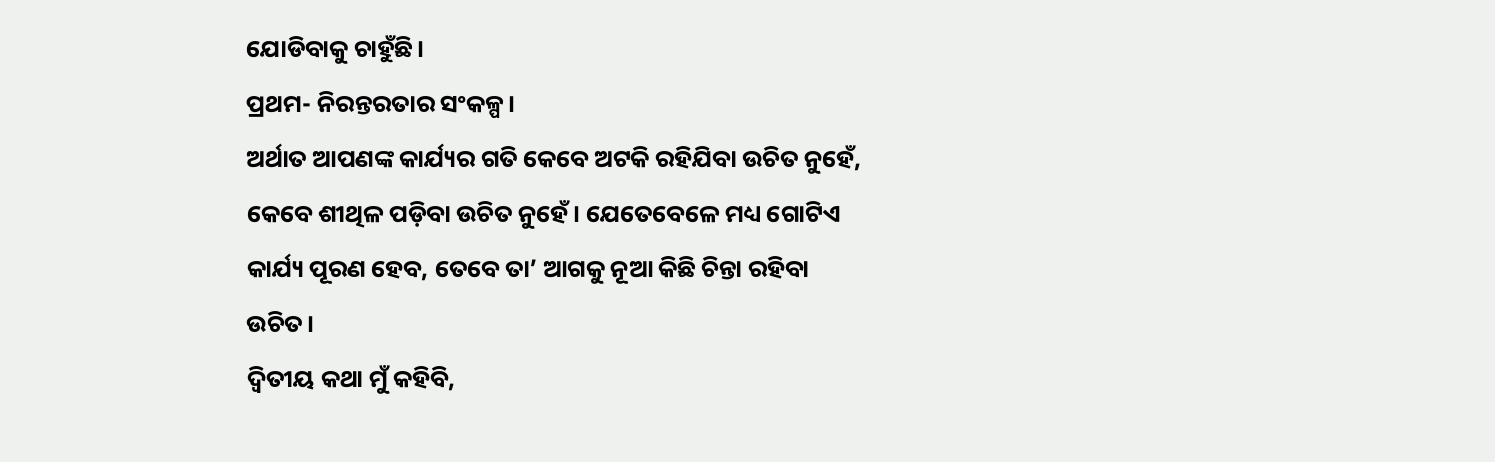ଯୋଡିବାକୁ ଚାହୁଁଛି।
ପ୍ରଥମ- ନିରନ୍ତରତାର ସଂକଳ୍ପ।
ଅର୍ଥାତ ଆପଣଙ୍କ କାର୍ଯ୍ୟର ଗତି କେବେ ଅଟକି ରହିଯିବା ଉଚିତ ନୁହେଁ, କେବେ ଶୀଥିଳ ପଡ଼ିବା ଉଚିତ ନୁହେଁ। ଯେତେବେଳେ ମଧ୍ୟ ଗୋଟିଏ କାର୍ଯ୍ୟ ପୂରଣ ହେବ, ତେବେ ତା’ ଆଗକୁ ନୂଆ କିଛି ଚିନ୍ତା ରହିବା ଉଚିତ।
ଦ୍ୱିତୀୟ କଥା ମୁଁ କହିବି,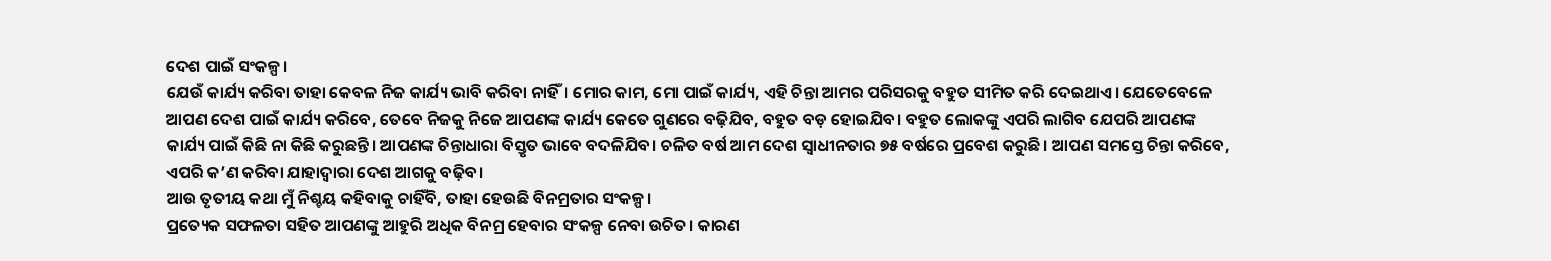ଦେଶ ପାଇଁ ସଂକଳ୍ପ।
ଯେଉଁ କାର୍ଯ୍ୟ କରିବା ତାହା କେବଳ ନିଜ କାର୍ଯ୍ୟ ଭାବି କରିବା ନାହିଁ। ମୋର କାମ, ମୋ ପାଇଁ କାର୍ଯ୍ୟ, ଏହି ଚିନ୍ତା ଆମର ପରିସରକୁ ବହୁତ ସୀମିତ କରି ଦେଇଥାଏ। ଯେତେବେଳେ ଆପଣ ଦେଶ ପାଇଁ କାର୍ଯ୍ୟ କରିବେ, ତେବେ ନିଜକୁ ନିଜେ ଆପଣଙ୍କ କାର୍ଯ୍ୟ କେତେ ଗୁଣରେ ବଢ଼ିଯିବ, ବହୁତ ବଡ଼ ହୋଇଯିବ। ବହୁତ ଲୋକଙ୍କୁ ଏପରି ଲାଗିବ ଯେପରି ଆପଣଙ୍କ କାର୍ଯ୍ୟ ପାଇଁ କିଛି ନା କିଛି କରୁଛନ୍ତି। ଆପଣଙ୍କ ଚିନ୍ତାଧାରା ବିସ୍ତୃତ ଭାବେ ବଦଳିଯିବ। ଚଳିତ ବର୍ଷ ଆମ ଦେଶ ସ୍ୱାଧୀନତାର ୭୫ ବର୍ଷରେ ପ୍ରବେଶ କରୁଛି। ଆପଣ ସମସ୍ତେ ଚିନ୍ତା କରିବେ, ଏପରି କ’ଣ କରିବା ଯାହାଦ୍ୱାରା ଦେଶ ଆଗକୁ ବଢ଼ିବ।
ଆଉ ତୃତୀୟ କଥା ମୁଁ ନିଶ୍ଚୟ କହିବାକୁ ଚାହିଁବି, ତାହା ହେଉଛି ବିନମ୍ରତାର ସଂକଳ୍ପ।
ପ୍ରତ୍ୟେକ ସଫଳତା ସହିତ ଆପଣଙ୍କୁ ଆହୁରି ଅଧିକ ବିନମ୍ର ହେବାର ସଂକଳ୍ପ ନେବା ଉଚିତ। କାରଣ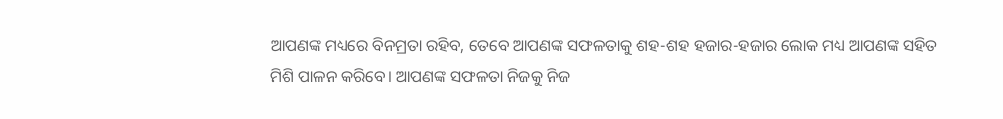ଆପଣଙ୍କ ମଧ୍ୟରେ ବିନମ୍ରତା ରହିବ, ତେବେ ଆପଣଙ୍କ ସଫଳତାକୁ ଶହ-ଶହ ହଜାର-ହଜାର ଲୋକ ମଧ୍ୟ ଆପଣଙ୍କ ସହିତ ମିଶି ପାଳନ କରିବେ। ଆପଣଙ୍କ ସଫଳତା ନିଜକୁ ନିଜ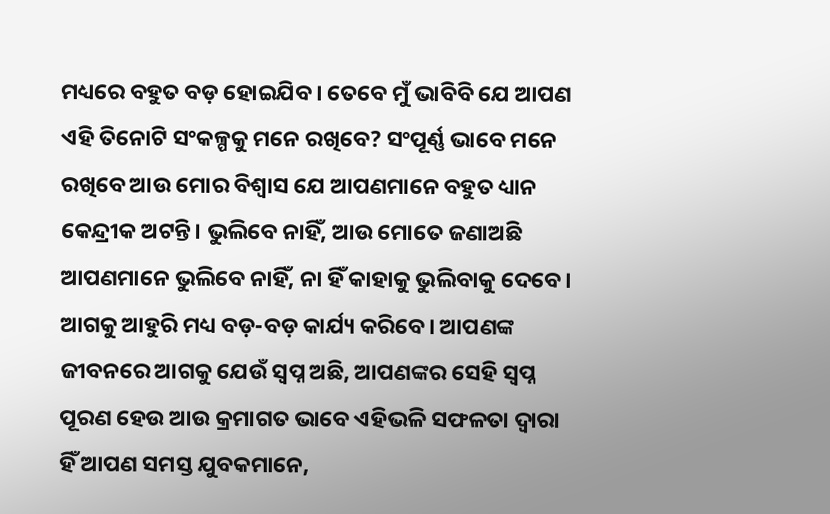ମଧ୍ୟରେ ବହୁତ ବଡ଼ ହୋଇଯିବ। ତେବେ ମୁଁ ଭାବିବି ଯେ ଆପଣ ଏହି ତିନୋଟି ସଂକଳ୍ପକୁ ମନେ ରଖିବେ? ସଂପୂର୍ଣ୍ଣ ଭାବେ ମନେ ରଖିବେ ଆଉ ମୋର ବିଶ୍ୱାସ ଯେ ଆପଣମାନେ ବହୁତ ଧ୍ୟାନ କେନ୍ଦ୍ରୀକ ଅଟନ୍ତି। ଭୁଲିବେ ନାହିଁ, ଆଉ ମୋତେ ଜଣାଅଛି ଆପଣମାନେ ଭୁଲିବେ ନାହିଁ, ନା ହିଁ କାହାକୁ ଭୁଲିବାକୁ ଦେବେ। ଆଗକୁ ଆହୁରି ମଧ୍ୟ ବଡ଼-ବଡ଼ କାର୍ଯ୍ୟ କରିବେ। ଆପଣଙ୍କ ଜୀବନରେ ଆଗକୁ ଯେଉଁ ସ୍ୱପ୍ନ ଅଛି, ଆପଣଙ୍କର ସେହି ସ୍ୱପ୍ନ ପୂରଣ ହେଉ ଆଉ କ୍ରମାଗତ ଭାବେ ଏହିଭଳି ସଫଳତା ଦ୍ୱାରା ହିଁ ଆପଣ ସମସ୍ତ ଯୁବକମାନେ,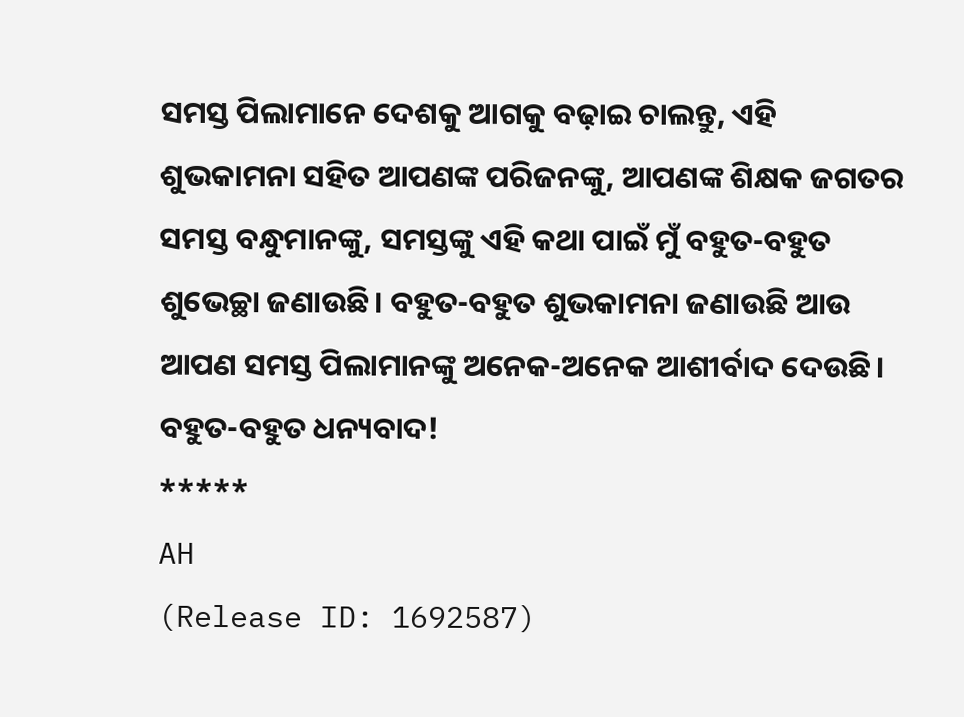ସମସ୍ତ ପିଲାମାନେ ଦେଶକୁ ଆଗକୁ ବଢ଼ାଇ ଚାଲନ୍ତୁ, ଏହି ଶୁଭକାମନା ସହିତ ଆପଣଙ୍କ ପରିଜନଙ୍କୁ, ଆପଣଙ୍କ ଶିକ୍ଷକ ଜଗତର ସମସ୍ତ ବନ୍ଧୁମାନଙ୍କୁ, ସମସ୍ତଙ୍କୁ ଏହି କଥା ପାଇଁ ମୁଁ ବହୁତ-ବହୁତ ଶୁଭେଚ୍ଛା ଜଣାଉଛି। ବହୁତ-ବହୁତ ଶୁଭକାମନା ଜଣାଉଛି ଆଉ ଆପଣ ସମସ୍ତ ପିଲାମାନଙ୍କୁ ଅନେକ-ଅନେକ ଆଶୀର୍ବାଦ ଦେଉଛି।
ବହୁତ-ବହୁତ ଧନ୍ୟବାଦ!
*****
AH
(Release ID: 1692587)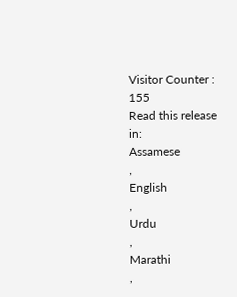Visitor Counter : 155
Read this release in:
Assamese
,
English
,
Urdu
,
Marathi
,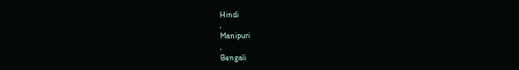Hindi
,
Manipuri
,
Bengali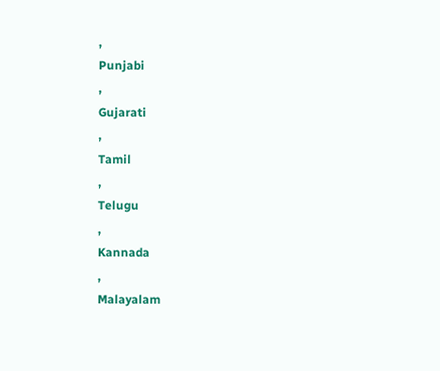,
Punjabi
,
Gujarati
,
Tamil
,
Telugu
,
Kannada
,
Malayalam